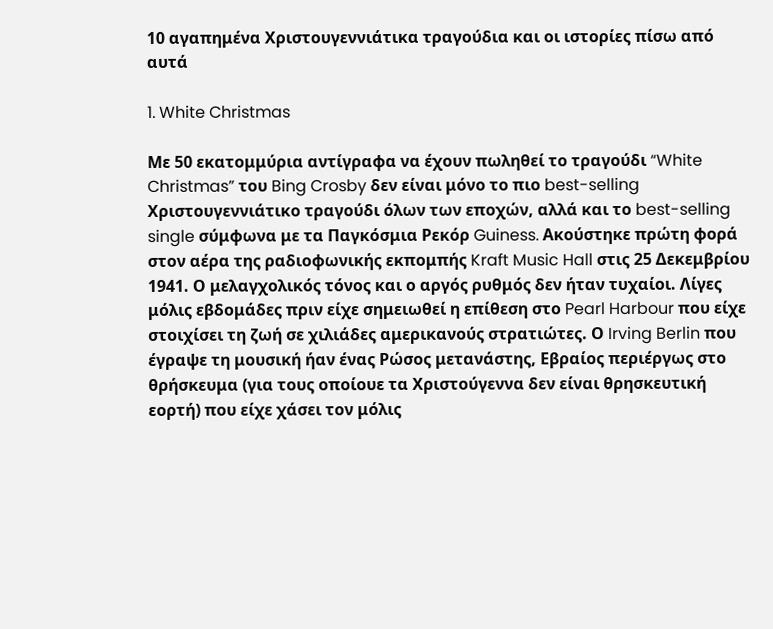10 αγαπημένα Χριστουγεννιάτικα τραγούδια και οι ιστορίες πίσω από αυτά

1. White Christmas

Με 50 εκατομμύρια αντίγραφα να έχουν πωληθεί το τραγούδι “White Christmas” του Bing Crosby δεν είναι μόνο το πιο best-selling Χριστουγεννιάτικο τραγούδι όλων των εποχών, αλλά και το best-selling single σύμφωνα με τα Παγκόσμια Ρεκόρ Guiness. Ακούστηκε πρώτη φορά στον αέρα της ραδιοφωνικής εκπομπής Kraft Music Hall στις 25 Δεκεμβρίου 1941. Ο μελαγχολικός τόνος και ο αργός ρυθμός δεν ήταν τυχαίοι. Λίγες μόλις εβδομάδες πριν είχε σημειωθεί η επίθεση στο Pearl Harbour που είχε στοιχίσει τη ζωή σε χιλιάδες αμερικανούς στρατιώτες. Ο Irving Berlin που έγραψε τη μουσική ήαν ένας Ρώσος μετανάστης, Εβραίος περιέργως στο θρήσκευμα (για τους οποίουε τα Χριστούγεννα δεν είναι θρησκευτική εορτή) που είχε χάσει τον μόλις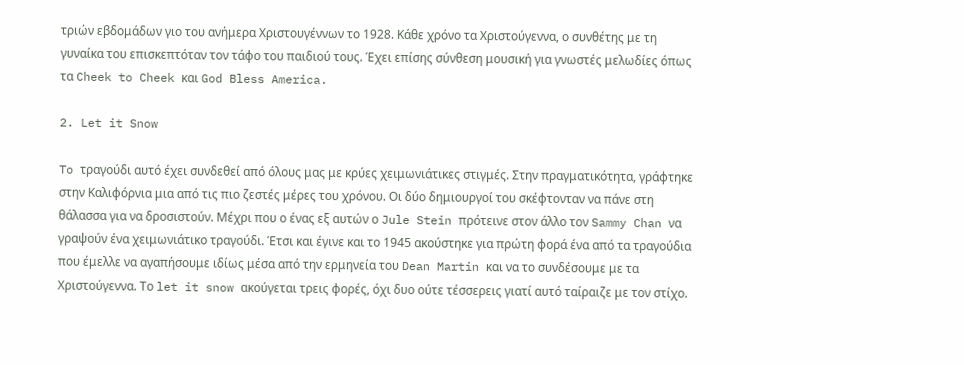τριών εβδομάδων γιο του ανήμερα Χριστουγέννων το 1928. Κάθε χρόνο τα Χριστούγεννα, ο συνθέτης με τη γυναίκα του επισκεπτόταν τον τάφο του παιδιού τους. Έχει επίσης σύνθεση μουσική για γνωστές μελωδίες όπως τα Cheek to Cheek και God Bless America.

2. Let it Snow

To τραγούδι αυτό έχει συνδεθεί από όλους μας με κρύες χειμωνιάτικες στιγμές. Στην πραγματικότητα, γράφτηκε στην Καλιφόρνια μια από τις πιο ζεστές μέρες του χρόνου. Οι δύο δημιουργοί του σκέφτονταν να πάνε στη θάλασσα για να δροσιστούν. Μέχρι που ο ένας εξ αυτών ο Jule Stein πρότεινε στον άλλο τον Sammy Chan να γραψούν ένα χειμωνιάτικο τραγούδι. Έτσι και έγινε και το 1945 ακούστηκε για πρώτη φορά ένα από τα τραγούδια που έμελλε να αγαπήσουμε ιδίως μέσα από την ερμηνεία του Dean Martin και να το συνδέσουμε με τα Χριστούγεννα. Το let it snow ακούγεται τρεις φορές, όχι δυο ούτε τέσσερεις γιατί αυτό ταίραιζε με τον στίχο.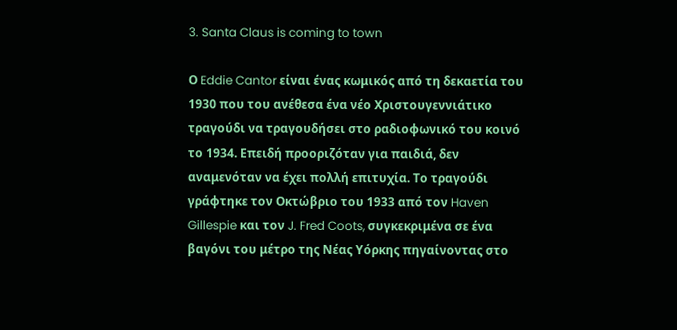3. Santa Claus is coming to town

Ο Eddie Cantor είναι ένας κωμικός από τη δεκαετία του 1930 που του ανέθεσα ένα νέο Χριστουγεννιάτικο τραγούδι να τραγουδήσει στο ραδιοφωνικό του κοινό το 1934. Επειδή προοριζόταν για παιδιά, δεν αναμενόταν να έχει πολλή επιτυχία. Το τραγούδι γράφτηκε τον Οκτώβριο του 1933 από τον Haven Gillespie και τον J. Fred Coots, συγκεκριμένα σε ένα βαγόνι του μέτρο της Νέας Υόρκης πηγαίνοντας στο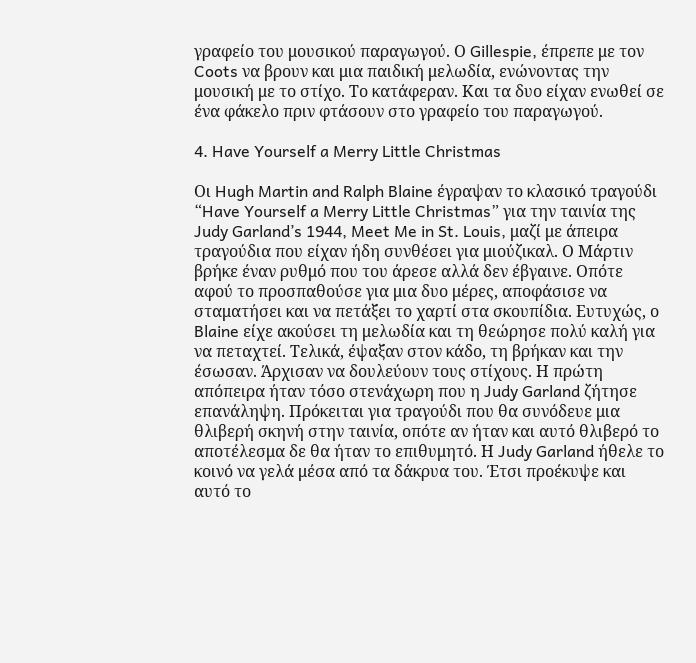γραφείο του μουσικού παραγωγού. Ο Gillespie, έπρεπε με τον Coots να βρουν και μια παιδική μελωδία, ενώνοντας την μουσική με το στίχο. Το κατάφεραν. Και τα δυο είχαν ενωθεί σε ένα φάκελο πριν φτάσουν στο γραφείο του παραγωγού.

4. Have Yourself a Merry Little Christmas

Οι Hugh Martin and Ralph Blaine έγραψαν το κλασικό τραγούδι “Have Yourself a Merry Little Christmas” για την ταινία της Judy Garland’s 1944, Meet Me in St. Louis, μαζί με άπειρα τραγούδια που είχαν ήδη συνθέσει για μιούζικαλ. Ο Μάρτιν βρήκε έναν ρυθμό που του άρεσε αλλά δεν έβγαινε. Οπότε αφού το προσπαθούσε για μια δυο μέρες, αποφάσισε να σταματήσει και να πετάξει το χαρτί στα σκουπίδια. Ευτυχώς, ο Blaine είχε ακούσει τη μελωδία και τη θεώρησε πολύ καλή για να πεταχτεί. Τελικά, έψαξαν στον κάδο, τη βρήκαν και την έσωσαν. Άρχισαν να δουλεύουν τους στίχους. Η πρώτη απόπειρα ήταν τόσο στενάχωρη που η Judy Garland ζήτησε επανάληψη. Πρόκειται για τραγούδι που θα συνόδευε μια θλιβερή σκηνή στην ταινία, οπότε αν ήταν και αυτό θλιβερό το αποτέλεσμα δε θα ήταν το επιθυμητό. Η Judy Garland ήθελε το κοινό να γελά μέσα από τα δάκρυα του. Έτσι προέκυψε και αυτό το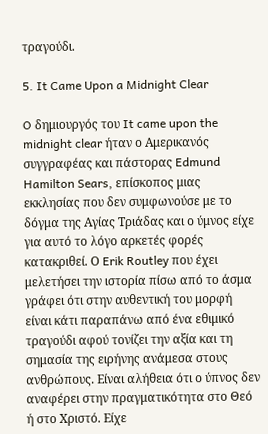τραγούδι.

5. It Came Upon a Midnight Clear

O δημιουργός του It came upon the midnight clear ήταν ο Αμερικανός συγγραφέας και πάστορας Edmund Hamilton Sears, επίσκοπος μιας εκκλησίας που δεν συμφωνούσε με το δόγμα της Αγίας Τριάδας και ο ύμνος είχε για αυτό το λόγο αρκετές φορές κατακριθεί. Ο Erik Routley που έχει μελετήσει την ιστορία πίσω από το άσμα γράφει ότι στην αυθεντική του μορφή είναι κάτι παραπάνω από ένα εθιμικό τραγούδι αφού τονίζει την αξία και τη σημασία της ειρήνης ανάμεσα στους ανθρώπους. Είναι αλήθεια ότι ο ύπνος δεν αναφέρει στην πραγματικότητα στο Θεό ή στο Χριστό. Είχε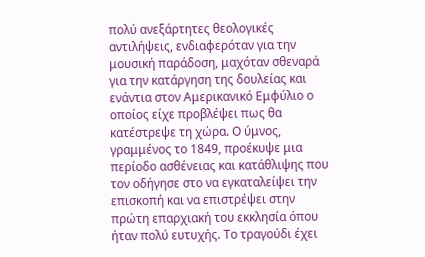πολύ ανεξάρτητες θεολογικές αντιλήψεις, ενδιαφερόταν για την μουσική παράδοση, μαχόταν σθεναρά για την κατάργηση της δουλείας και ενάντια στον Αμερικανικό Εμφύλιο ο οποίος είχε προβλέψει πως θα κατέστρεψε τη χώρα. Ο ύμνος, γραμμένος το 1849, προέκυψε μια περίοδο ασθένειας και κατάθλιψης που τον οδήγησε στο να εγκαταλείψει την επισκοπή και να επιστρέψει στην πρώτη επαρχιακή του εκκλησία όπου ήταν πολύ ευτυχής. Το τραγούδι έχει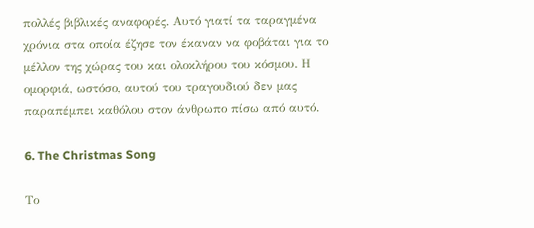πολλές βιβλικές αναφορές. Αυτό γιατί τα ταραγμένα χρόνια στα οποία έζησε τον έκαναν να φοβάται για το μέλλον της χώρας του και ολοκλήρου του κόσμου. Η ομορφιά, ωστόσο, αυτού του τραγουδιού δεν μας παραπέμπει καθόλου στον άνθρωπο πίσω από αυτό.

6. The Christmas Song

Το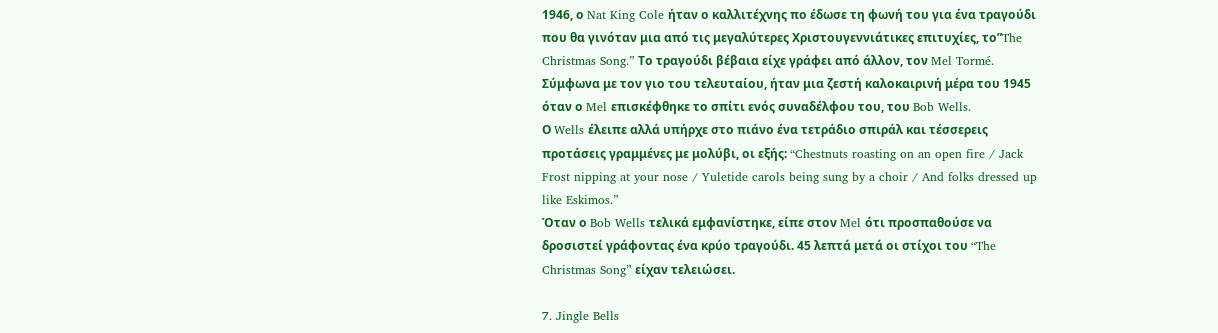1946, ο Nat King Cole ήταν ο καλλιτέχνης πο έδωσε τη φωνή του για ένα τραγούδι που θα γινόταν μια από τις μεγαλύτερες Χριστουγεννιάτικες επιτυχίες, το”The Christmas Song.” Το τραγούδι βέβαια είχε γράφει από άλλον, τον Mel Tormé. Σύμφωνα με τον γιο του τελευταίου, ήταν μια ζεστή καλοκαιρινή μέρα του 1945 όταν ο Mel επισκέφθηκε το σπίτι ενός συναδέλφου του, του Bob Wells.
Ο Wells έλειπε αλλά υπήρχε στο πιάνο ένα τετράδιο σπιράλ και τέσσερεις προτάσεις γραμμένες με μολύβι, οι εξής: “Chestnuts roasting on an open fire / Jack Frost nipping at your nose / Yuletide carols being sung by a choir / And folks dressed up like Eskimos.”
Όταν ο Bob Wells τελικά εμφανίστηκε, είπε στον Mel ότι προσπαθούσε να δροσιστεί γράφοντας ένα κρύο τραγούδι. 45 λεπτά μετά οι στίχοι του “The Christmas Song” είχαν τελειώσει.

7. Jingle Bells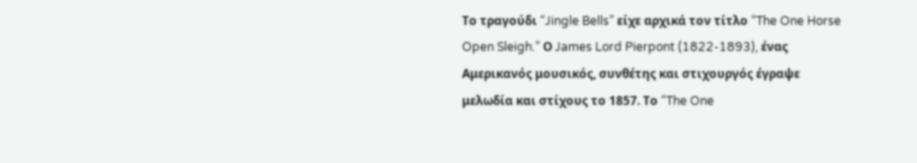Το τραγούδι “Jingle Bells” είχε αρχικά τον τίτλο “The One Horse Open Sleigh.” Ο James Lord Pierpont (1822-1893), ένας Αμερικανός μουσικός, συνθέτης και στιχουργός έγραψε μελωδία και στίχους το 1857. Το “The One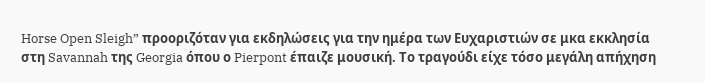Horse Open Sleigh” προοριζόταν για εκδηλώσεις για την ημέρα των Ευχαριστιών σε μκα εκκλησία στη Savannah της Georgia όπου ο Pierpont έπαιζε μουσική. Το τραγούδι είχε τόσο μεγάλη απήχηση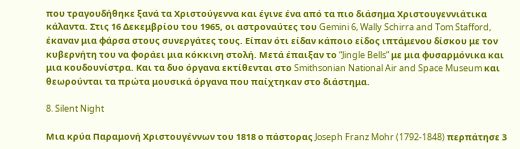που τραγουδήθηκε ξανά τα Χριστούγεννα και έγινε ένα από τα πιο διάσημα Χριστουγεννιάτικα κάλαντα. Στις 16 Δεκεμβρίου του 1965, οι αστροναύτες του Gemini 6, Wally Schirra and Tom Stafford, έκαναν μια φάρσα στους συνεργάτες τους. Είπαν ότι είδαν κάποιο είδος ιπτάμενου δίσκου με τον κυβερνήτη του να φοράει μια κόκκινη στολή. Μετά έπαιξαν το “Jingle Bells” με μια φυσαρμόνικα και μια κουδουνίστρα. Και τα δυο όργανα εκτίθενται στο Smithsonian National Air and Space Museum και θεωρούνται τα πρώτα μουσικά όργανα που παίχτηκαν στο διάστημα.

8. Silent Night

Μια κρύα Παραμονή Χριστουγέννων του 1818 ο πάστορας Joseph Franz Mohr (1792-1848) περπάτησε 3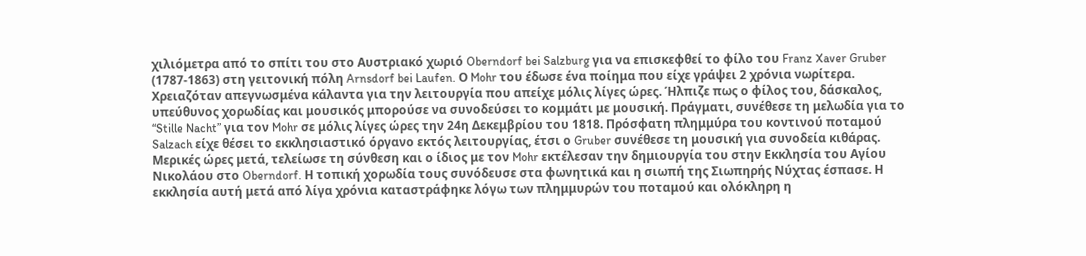χιλιόμετρα από το σπίτι του στο Αυστριακό χωριό Oberndorf bei Salzburg για να επισκεφθεί το φίλο του Franz Xaver Gruber (1787-1863) στη γειτονική πόλη Arnsdorf bei Laufen. Ο Mohr του έδωσε ένα ποίημα που είχε γράψει 2 χρόνια νωρίτερα. Χρειαζόταν απεγνωσμένα κάλαντα για την λειτουργία που απείχε μόλις λίγες ώρες. Ήλπιζε πως ο φίλος του, δάσκαλος, υπεύθυνος χορωδίας και μουσικός μπορούσε να συνοδεύσει το κομμάτι με μουσική. Πράγματι, συνέθεσε τη μελωδία για το “Stille Nacht” για τον Mohr σε μόλις λίγες ώρες την 24η Δεκεμβρίου του 1818. Πρόσφατη πλημμύρα του κοντινού ποταμού Salzach είχε θέσει το εκκλησιαστικό όργανο εκτός λειτουργίας, έτσι ο Gruber συνέθεσε τη μουσική για συνοδεία κιθάρας. Μερικές ώρες μετά, τελείωσε τη σύνθεση και ο ίδιος με τον Mohr εκτέλεσαν την δημιουργία του στην Εκκλησία του Αγίου Νικολάου στο Oberndorf. Η τοπική χορωδία τους συνόδευσε στα φωνητικά και η σιωπή της Σιωπηρής Νύχτας έσπασε. Η εκκλησία αυτή μετά από λίγα χρόνια καταστράφηκε λόγω των πλημμυρών του ποταμού και ολόκληρη η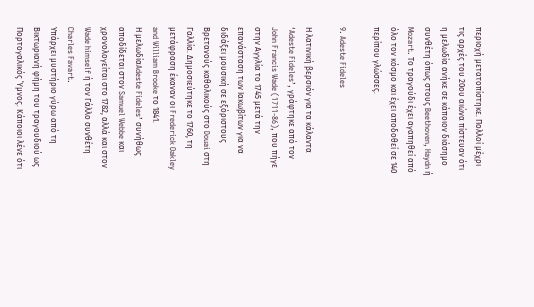περιοχή μετατοπίστηκε. Πολλοί μέχρι τις αρχές του 20ου αιώνα πίστευαν ότι η μελωδία ανήκε σε κάποιον διάσημο συνθέτη όπως στους Beethoven, Haydn ή Mozart. Το τραγούδι έχει αγαπηθεί από όλο τον κόσμο και έχει αποδοθεί σε 140 περίπου γλώσσες.

9. Adeste Fideles

Η λατινική βερσιόν για τα κάλαντα ‘Adeste Fideles’, γράφτηκε από τον John Francis Wade (1711-86), που πήγε στην Αγγλία το 1745 μετά την επανάσταση των Ιακωβίτων για να διδάξει μουσική σε εξόριστους Βρετανούς καθολικούς στο Douai στη Γαλλία. Δημοσιεύτηκε το 1760, τη μετάφραση έκαναν οι Frederick Oakley and William Brooke το 1841.
Η μελωδίαAdeste Fideles’ συνήθως αποδίδεται στον Samuel Webbe και χρονολογείται στο 1782, αλλά και στον Wade himself ή τον Γάλλο συνθέτη Charles Favart.
Υπάρχει μυστήριο γύρω από τη Βικτωριανή φήμη του τραγουδιού ως Πορτογαλικός Ύμνος. Κάποιοι λένε ότι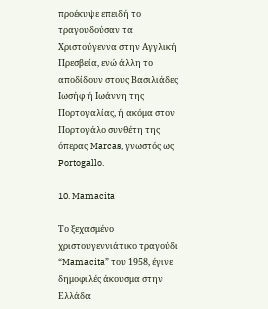προέκυψε επειδή το τραγουδούσαν τα Χριστούγεννα στην Αγγλική Πρεσβεία, ενώ άλλη το αποδίδουν στους Βασιλιάδες Ιωσήφ ή Ιωάννη της Πορτογαλίας, ή ακόμα στον Πορτογάλο συνθέτη της όπερας Marcas, γνωστός ως Portogallo.

10. Mamacita

Το ξεχασμένο χριστουγεννιάτικο τραγούδι “Mamacita” του 1958, έγινε δημοφιλές άκουσμα στην Ελλάδα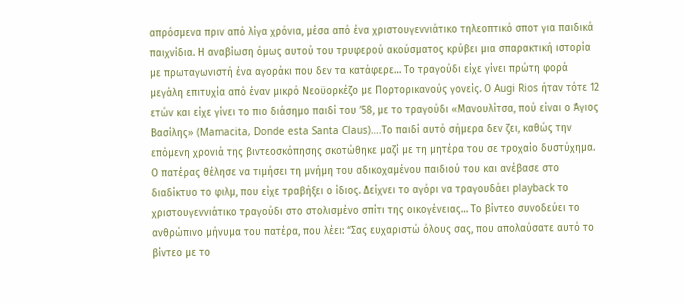απρόσμενα πριν από λίγα χρόνια, μέσα από ένα χριστουγεννιάτικο τηλεοπτικό σποτ για παιδικά παιχνίδια. Η αναβίωση όμως αυτού του τρυφερού ακούσματος κρύβει μια σπαρακτική ιστορία με πρωταγωνιστή ένα αγοράκι που δεν τα κατάφερε… Το τραγούδι είχε γίνει πρώτη φορά μεγάλη επιτυχία από έναν μικρό Νεοϋορκέζο με Πορτορικανούς γονείς. Ο Augi Rios ήταν τότε 12 ετών και είχε γίνει το πιο διάσημο παιδί του ’58, με το τραγούδι «Μανουλίτσα, πού είναι ο Άγιος Βασίλης» (Mamacita, Donde esta Santa Claus)….Το παιδί αυτό σήμερα δεν ζει, καθώς την επόμενη χρονιά της βιντεοσκόπησης σκοτώθηκε μαζί με τη μητέρα του σε τροχαίο δυστύχημα. Ο πατέρας θέλησε να τιμήσει τη μνήμη του αδικοχαμένου παιδιού του και ανέβασε στο διαδίκτυο το φιλμ, που είχε τραβήξει ο ίδιος. Δείχνει το αγόρι να τραγουδάει playback το χριστουγεννιάτικο τραγούδι στο στολισμένο σπίτι της οικογένειας… Το βίντεο συνοδεύει το ανθρώπινο μήνυμα του πατέρα, που λέει: “Σας ευχαριστώ όλους σας, που απολαύσατε αυτό το βίντεο με το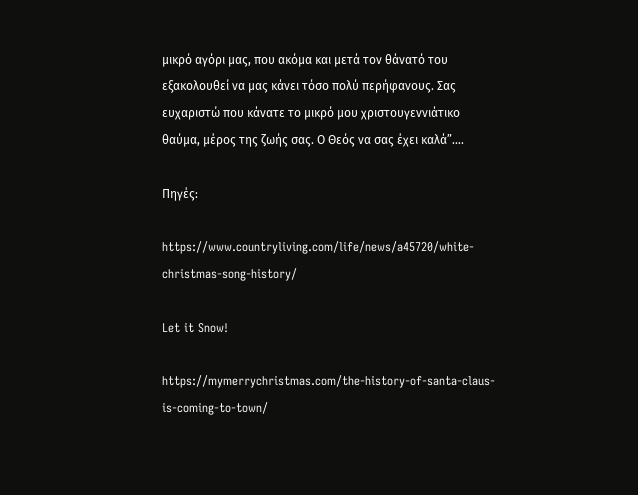μικρό αγόρι μας, που ακόμα και μετά τον θάνατό του εξακολουθεί να μας κάνει τόσο πολύ περήφανους. Σας ευχαριστώ που κάνατε το μικρό μου χριστουγεννιάτικο θαύμα, μέρος της ζωής σας. Ο Θεός να σας έχει καλά”….

Πηγές:

https://www.countryliving.com/life/news/a45720/white-christmas-song-history/

Let it Snow!

https://mymerrychristmas.com/the-history-of-santa-claus-is-coming-to-town/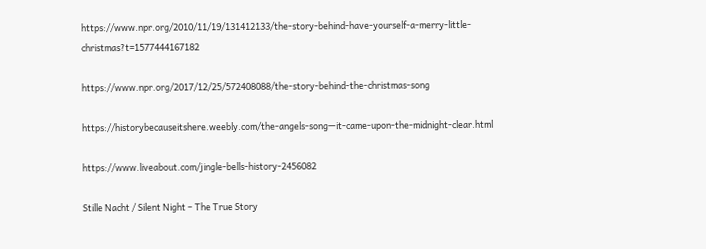https://www.npr.org/2010/11/19/131412133/the-story-behind-have-yourself-a-merry-little-christmas?t=1577444167182

https://www.npr.org/2017/12/25/572408088/the-story-behind-the-christmas-song

https://historybecauseitshere.weebly.com/the-angels-song—it-came-upon-the-midnight-clear.html

https://www.liveabout.com/jingle-bells-history-2456082

Stille Nacht / Silent Night – The True Story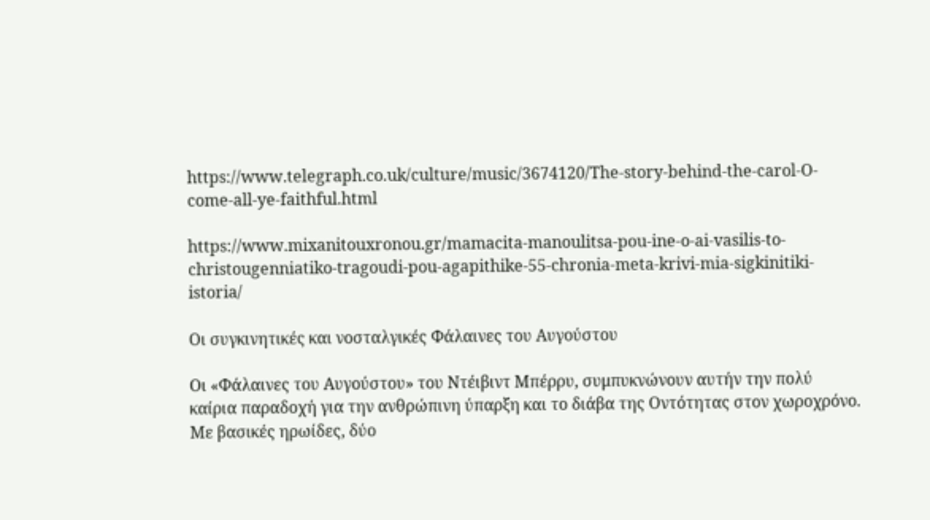https://www.telegraph.co.uk/culture/music/3674120/The-story-behind-the-carol-O-come-all-ye-faithful.html

https://www.mixanitouxronou.gr/mamacita-manoulitsa-pou-ine-o-ai-vasilis-to-christougenniatiko-tragoudi-pou-agapithike-55-chronia-meta-krivi-mia-sigkinitiki-istoria/

Οι συγκινητικές και νοσταλγικές Φάλαινες του Αυγούστου

Οι «Φάλαινες του Αυγούστου» του Ντέιβιντ Μπέρρυ, συμπυκνώνουν αυτήν την πολύ καίρια παραδοχή για την ανθρώπινη ύπαρξη και το διάβα της Οντότητας στον χωροχρόνο. Με βασικές ηρωίδες, δύο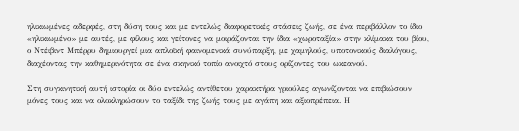ηλικιωμένες αδερφές, στη δύση τους και με εντελώς διαφορετικές στάσεις ζωής, σε ένα περιβάλλον το ίδιο «ηλικιωμένο» με αυτές, με φίλους και γείτονες να μοιράζονται την ίδια «χωροταξία» στην κλίμακα του βίου, ο Ντέιβιντ Μπέρρυ δημιουργεί μια απλοϊκή φαινομενικά συνύπαρξη, με χαμηλούς, υποτονικούς διαλόγους, διαχέοντας την καθημερινότητα σε ένα σκηνικό τοπίο ανοιχτό στους ορίζοντες του ωκεανού.

Στη συγκινητική αυτή ιστορία οι δύο εντελώς αντίθετου χαρακτήρα γριούλες αγωνίζονται να επιβιώσουν μόνες τους και να ολοκληρώσουν το ταξίδι της ζωής τους με αγάπη και αξιοπρέπεια. Η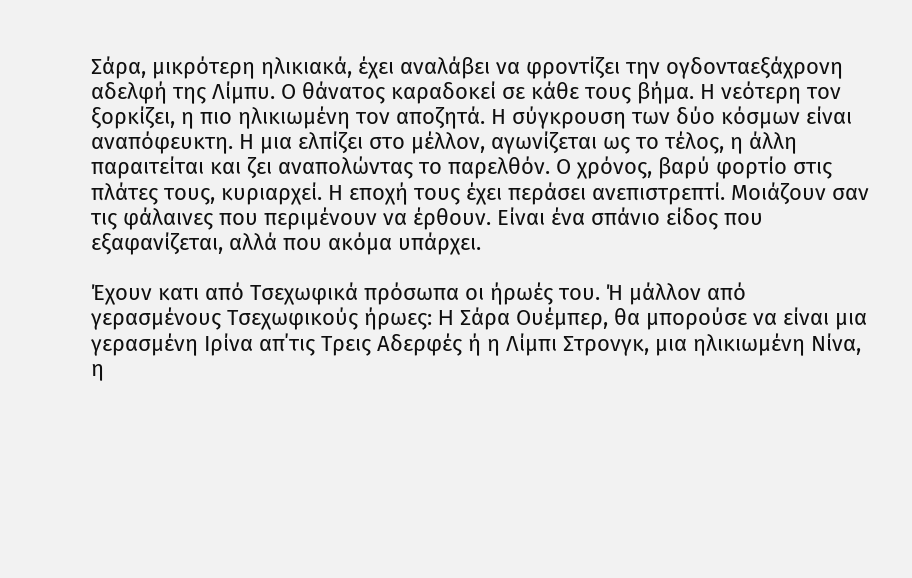Σάρα, μικρότερη ηλικιακά, έχει αναλάβει να φροντίζει την ογδονταεξάχρονη αδελφή της Λίμπυ. Ο θάνατος καραδοκεί σε κάθε τους βήμα. Η νεότερη τον ξορκίζει, η πιο ηλικιωμένη τον αποζητά. Η σύγκρουση των δύο κόσμων είναι αναπόφευκτη. Η μια ελπίζει στο μέλλον, αγωνίζεται ως το τέλος, η άλλη παραιτείται και ζει αναπολώντας το παρελθόν. Ο χρόνος, βαρύ φορτίο στις πλάτες τους, κυριαρχεί. Η εποχή τους έχει περάσει ανεπιστρεπτί. Μοιάζουν σαν τις φάλαινες που περιμένουν να έρθουν. Είναι ένα σπάνιο είδος που εξαφανίζεται, αλλά που ακόμα υπάρχει.

Έχουν κατι από Τσεχωφικά πρόσωπα οι ήρωές του. Ή μάλλον από γερασμένους Τσεχωφικούς ήρωες: H Σάρα Ουέμπερ, θα μπορούσε να είναι μια γερασμένη Ιρίνα απ΄τις Τρεις Αδερφές ή η Λίμπι Στρονγκ, μια ηλικιωμένη Νίνα, η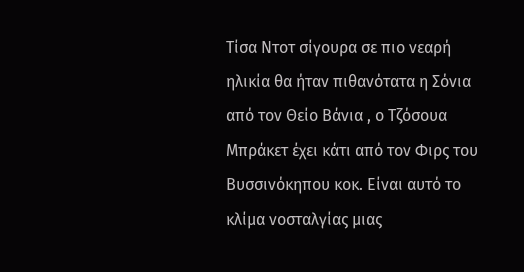Τίσα Ντοτ σίγουρα σε πιο νεαρή ηλικία θα ήταν πιθανότατα η Σόνια από τον Θείο Βάνια , ο Τζόσουα Μπράκετ έχει κάτι από τον Φιρς του Βυσσινόκηπου κοκ. Είναι αυτό το κλίμα νοσταλγίας μιας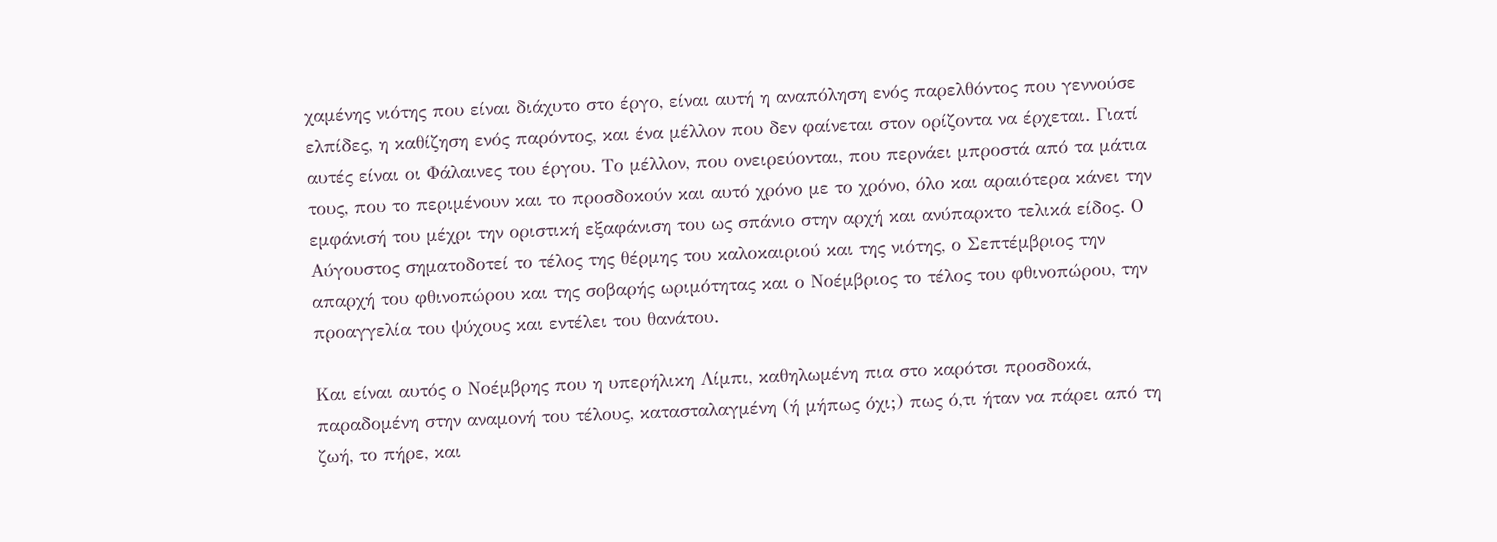χαμένης νιότης που είναι διάχυτο στο έργο, είναι αυτή η αναπόληση ενός παρελθόντος που γεννούσε ελπίδες, η καθίζηση ενός παρόντος, και ένα μέλλον που δεν φαίνεται στον ορίζοντα να έρχεται. Γιατί αυτές είναι οι Φάλαινες του έργου. Το μέλλον, που ονειρεύονται, που περνάει μπροστά από τα μάτια τους, που το περιμένουν και το προσδοκούν και αυτό χρόνο με το χρόνο, όλο και αραιότερα κάνει την εμφάνισή του μέχρι την οριστική εξαφάνιση του ως σπάνιο στην αρχή και ανύπαρκτο τελικά είδος. Ο Αύγουστος σηματοδοτεί το τέλος της θέρμης του καλοκαιριού και της νιότης, ο Σεπτέμβριος την απαρχή του φθινοπώρου και της σοβαρής ωριμότητας και ο Νοέμβριος το τέλος του φθινοπώρου, την προαγγελία του ψύχους και εντέλει του θανάτου.

Και είναι αυτός ο Νοέμβρης που η υπερήλικη Λίμπι, καθηλωμένη πια στο καρότσι προσδοκά, παραδομένη στην αναμονή του τέλους, κατασταλαγμένη (ή μήπως όχι;) πως ό,τι ήταν να πάρει από τη ζωή, το πήρε, και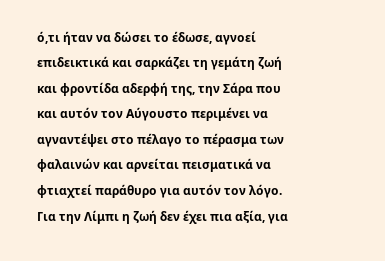ό,τι ήταν να δώσει το έδωσε, αγνοεί επιδεικτικά και σαρκάζει τη γεμάτη ζωή και φροντίδα αδερφή της, την Σάρα που και αυτόν τον Αύγουστο περιμένει να αγναντέψει στο πέλαγο το πέρασμα των φαλαινών και αρνείται πεισματικά να φτιαχτεί παράθυρο για αυτόν τον λόγο. Για την Λίμπι η ζωή δεν έχει πια αξία, για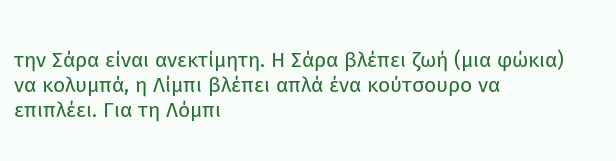την Σάρα είναι ανεκτίμητη. Η Σάρα βλέπει ζωή (μια φώκια) να κολυμπά, η Λίμπι βλέπει απλά ένα κούτσουρο να επιπλέει. Για τη Λόμπι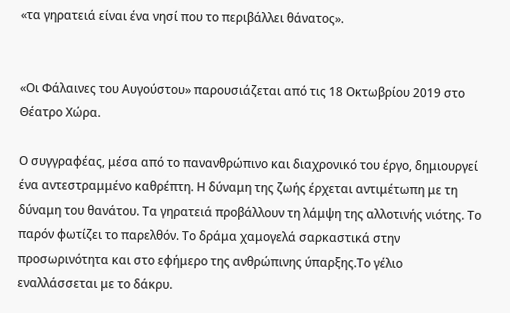«τα γηρατειά είναι ένα νησί που το περιβάλλει θάνατος».


«Οι Φάλαινες του Αυγούστου» παρουσιάζεται από τις 18 Οκτωβρίου 2019 στο Θέατρο Χώρα.

Ο συγγραφέας, μέσα από το πανανθρώπινο και διαχρονικό του έργο, δημιουργεί ένα αντεστραμμένο καθρέπτη. Η δύναμη της ζωής έρχεται αντιμέτωπη με τη δύναμη του θανάτου. Τα γηρατειά προβάλλουν τη λάμψη της αλλοτινής νιότης. Το παρόν φωτίζει το παρελθόν. Το δράμα χαμογελά σαρκαστικά στην προσωρινότητα και στο εφήμερο της ανθρώπινης ύπαρξης.Το γέλιο εναλλάσσεται με το δάκρυ.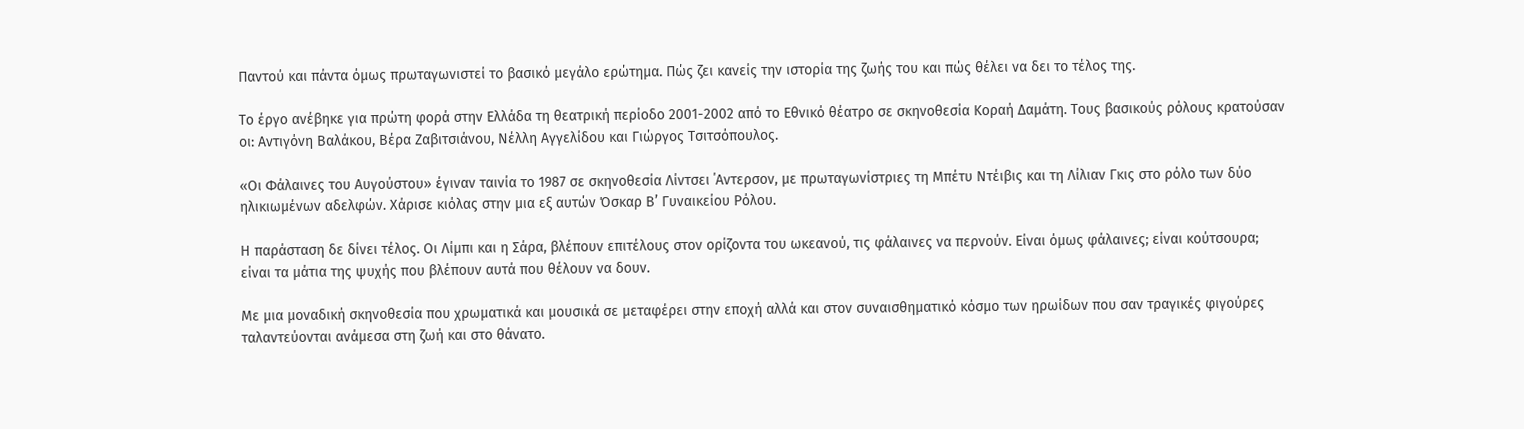Παντού και πάντα όμως πρωταγωνιστεί το βασικό μεγάλο ερώτημα. Πώς ζει κανείς την ιστορία της ζωής του και πώς θέλει να δει το τέλος της.

Το έργο ανέβηκε για πρώτη φορά στην Ελλάδα τη θεατρική περίοδο 2001-2002 από το Εθνικό θέατρο σε σκηνοθεσία Κοραή Δαμάτη. Τους βασικούς ρόλους κρατούσαν οι: Αντιγόνη Βαλάκου, Βέρα Ζαβιτσιάνου, Νέλλη Αγγελίδου και Γιώργος Τσιτσόπουλος.

«Οι Φάλαινες του Αυγούστου» έγιναν ταινία το 1987 σε σκηνοθεσία Λίντσει ΄Αντερσον, με πρωταγωνίστριες τη Μπέτυ Ντέιβις και τη Λίλιαν Γκις στο ρόλο των δύο ηλικιωμένων αδελφών. Χάρισε κιόλας στην μια εξ αυτών Όσκαρ Β’ Γυναικείου Ρόλου.

Η παράσταση δε δίνει τέλος. Οι Λίμπι και η Σάρα, βλέπουν επιτέλους στον ορίζοντα του ωκεανού, τις φάλαινες να περνούν. Είναι όμως φάλαινες; είναι κούτσουρα; είναι τα μάτια της ψυχής που βλέπουν αυτά που θέλουν να δουν.

Με μια μοναδική σκηνοθεσία που χρωματικά και μουσικά σε μεταφέρει στην εποχή αλλά και στον συναισθηματικό κόσμο των ηρωίδων που σαν τραγικές φιγούρες ταλαντεύονται ανάμεσα στη ζωή και στο θάνατο.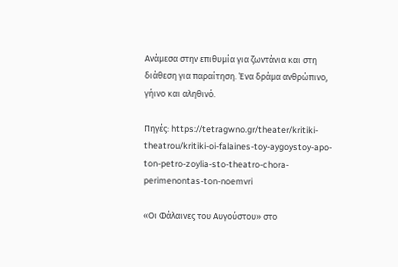Ανάμεσα στην επιθυμία για ζωντάνια και στη διάθεση για παραίτηση. Ένα δράμα ανθρώπινο, γήινο και αληθινό.

Πηγές: https://tetragwno.gr/theater/kritiki-theatrou/kritiki-oi-falaines-toy-aygoystoy-apo-ton-petro-zoylia-sto-theatro-chora-perimenontas-ton-noemvri

«Οι Φάλαινες του Αυγούστου» στο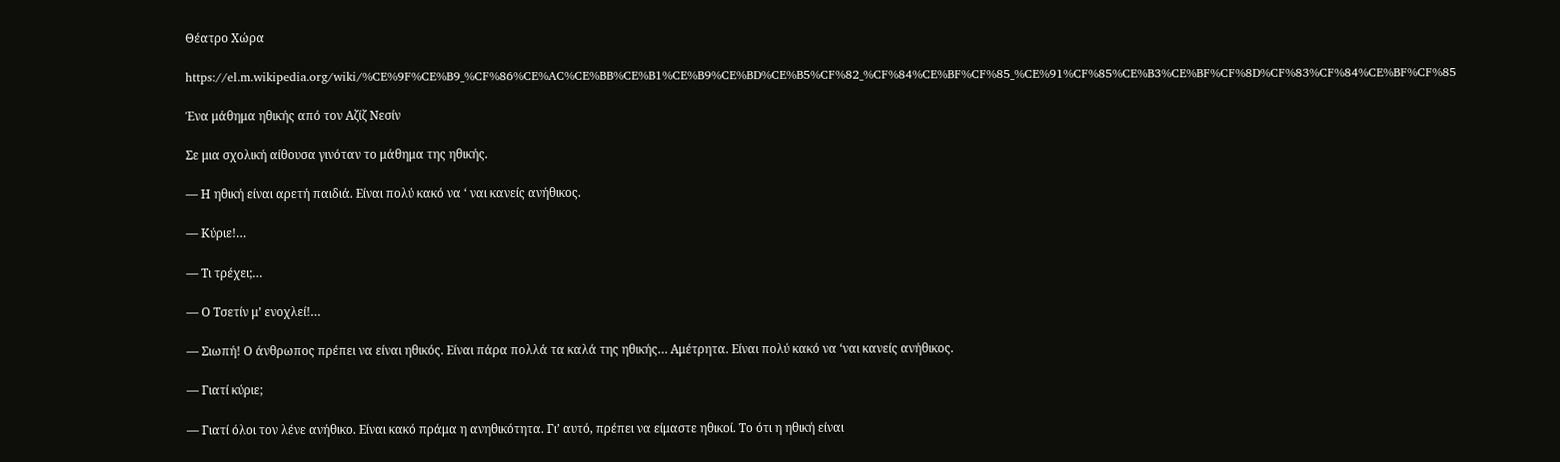Θέατρο Χώρα

https://el.m.wikipedia.org/wiki/%CE%9F%CE%B9_%CF%86%CE%AC%CE%BB%CE%B1%CE%B9%CE%BD%CE%B5%CF%82_%CF%84%CE%BF%CF%85_%CE%91%CF%85%CE%B3%CE%BF%CF%8D%CF%83%CF%84%CE%BF%CF%85

Ένα μάθημα ηθικής από τον Αζίζ Νεσίν

Σε μια σχολική αίθουσα γινόταν το μάθημα της ηθικής.

— Η ηθική είναι αρετή παιδιά. Είναι πολύ κακό να ‘ ναι κανείς ανήθικος.

— Κύριε!…

— Τι τρέχει;…

— Ο Τσετίν μ’ ενοχλεί!…

— Σιωπή! Ο άνθρωπος πρέπει να είναι ηθικός. Είναι πάρα πολλά τα καλά της ηθικής… Αμέτρητα. Είναι πολύ κακό να ‘ναι κανείς ανήθικος.

— Γιατί κύριε;

— Γιατί όλοι τον λένε ανήθικο. Είναι κακό πράμα η ανηθικότητα. Γι’ αυτό, πρέπει να είμαστε ηθικοί. Το ότι η ηθική είναι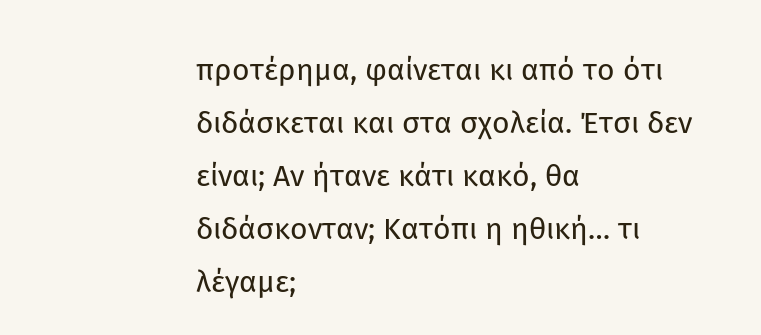προτέρημα, φαίνεται κι από το ότι διδάσκεται και στα σχολεία. Έτσι δεν είναι; Αν ήτανε κάτι κακό, θα διδάσκονταν; Κατόπι η ηθική… τι λέγαμε;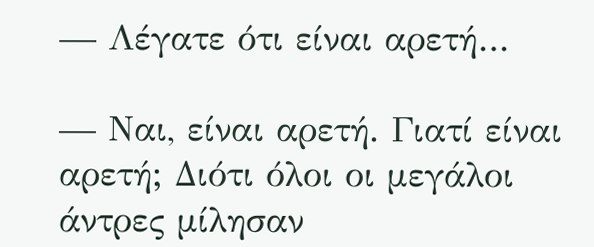— Λέγατε ότι είναι αρετή…

— Ναι, είναι αρετή. Γιατί είναι αρετή; Διότι όλοι οι μεγάλοι άντρες μίλησαν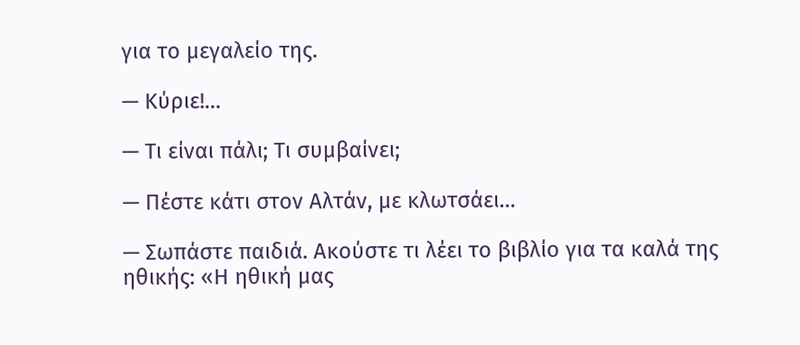για το μεγαλείο της.

— Κύριε!…

— Τι είναι πάλι; Τι συμβαίνει;

— Πέστε κάτι στον Αλτάν, με κλωτσάει…

— Σωπάστε παιδιά. Ακούστε τι λέει το βιβλίο για τα καλά της ηθικής: «Η ηθική μας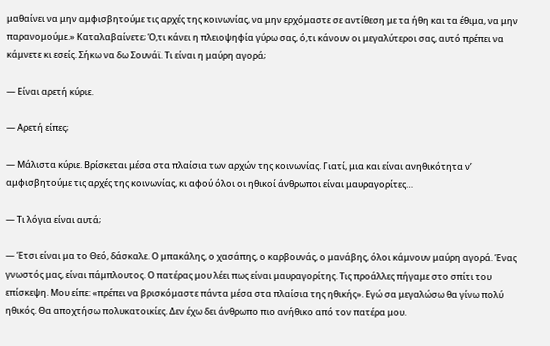μαθαίνει να μην αμφισβητούμε τις αρχές της κοινωνίας, να μην ερχόμαστε σε αντίθεση με τα ήθη και τα έθιμα, να μην παρανομούμε.» Καταλαβαίνετε; Ό,τι κάνει η πλειοψηφία γύρω σας, ό,τι κάνουν οι μεγαλύτεροι σας, αυτό πρέπει να κάμνετε κι εσείς. Σήκω να δω Σουνάϊ. Τι είναι η μαύρη αγορά;

— Είναι αρετή κύριε.

— Αρετή είπες;

— Μάλιστα κύριε. Βρίσκεται μέσα στα πλαίσια των αρχών της κοινωνίας. Γιατί, μια και είναι ανηθικότητα ν’ αμφισβητούμε τις αρχές της κοινωνίας, κι αφού όλοι οι ηθικοί άνθρωποι είναι μαυραγορίτες…

— Τι λόγια είναι αυτά;

— Έτσι είναι μα το Θεό, δάσκαλε. Ο μπακάλης, ο χασάπης, ο καρβουνάς, ο μανάβης, όλοι κάμνουν μαύρη αγορά. Ένας γνωστός μας, είναι πάμπλουτος. Ο πατέρας μου λέει πως είναι μαυραγορίτης. Τις προάλλες πήγαμε στο σπίτι του επίσκεψη. Μου είπε: «πρέπει να βρισκόμαστε πάντα μέσα στα πλαίσια της ηθικής». Εγώ σα μεγαλώσω θα γίνω πολύ ηθικός. Θα αποχτήσω πολυκατοικίες. Δεν έχω δει άνθρωπο πιο ανήθικο από τον πατέρα μου.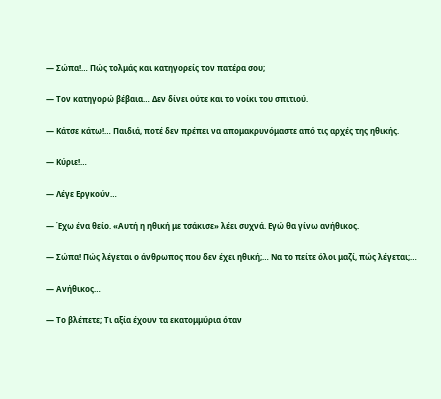— Σώπα!… Πώς τολμάς και κατηγορείς τον πατέρα σου;

— Τον κατηγορώ βέβαια… Δεν δίνει ούτε και το νοίκι του σπιτιού.

— Κάτσε κάτω!… Παιδιά, ποτέ δεν πρέπει να απομακρυνόμαστε από τις αρχές της ηθικής.

— Κύριε!…

— Λέγε Εργκούν…

— Έχω ένα θείο. «Αυτή η ηθική με τσάκισε» λέει συχνά. Εγώ θα γίνω ανήθικος.

— Σώπα! Πώς λέγεται ο άνθρωπος που δεν έχει ηθική;… Να το πείτε όλοι μαζί, πώς λέγεται;…

— Ανήθικος…

— Το βλέπετε; Τι αξία έχουν τα εκατομμύρια όταν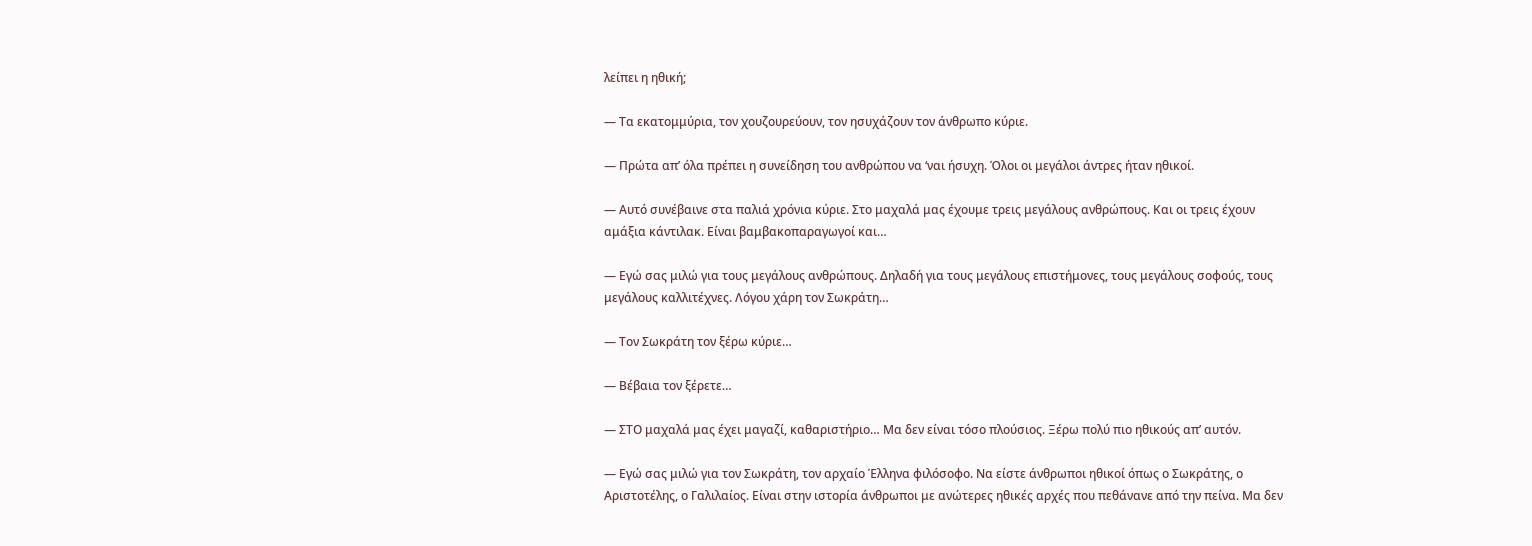λείπει η ηθική;

— Τα εκατομμύρια, τον χουζουρεύουν, τον ησυχάζουν τον άνθρωπο κύριε.

— Πρώτα απ’ όλα πρέπει η συνείδηση του ανθρώπου να ‘ναι ήσυχη. Όλοι οι μεγάλοι άντρες ήταν ηθικοί.

— Αυτό συνέβαινε στα παλιά χρόνια κύριε. Στο μαχαλά μας έχουμε τρεις μεγάλους ανθρώπους. Και οι τρεις έχουν αμάξια κάντιλακ. Είναι βαμβακοπαραγωγοί και…

— Εγώ σας μιλώ για τους μεγάλους ανθρώπους. Δηλαδή για τους μεγάλους επιστήμονες, τους μεγάλους σοφούς, τους μεγάλους καλλιτέχνες. Λόγου χάρη τον Σωκράτη…

— Τον Σωκράτη τον ξέρω κύριε…

— Βέβαια τον ξέρετε…

— ΣΤΟ μαχαλά μας έχει μαγαζί, καθαριστήριο… Μα δεν είναι τόσο πλούσιος. Ξέρω πολύ πιο ηθικούς απ’ αυτόν.

— Εγώ σας μιλώ για τον Σωκράτη, τον αρχαίο Έλληνα φιλόσοφο. Να είστε άνθρωποι ηθικοί όπως ο Σωκράτης, ο Αριστοτέλης, ο Γαλιλαίος. Είναι στην ιστορία άνθρωποι με ανώτερες ηθικές αρχές που πεθάνανε από την πείνα. Μα δεν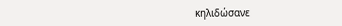κηλιδώσανε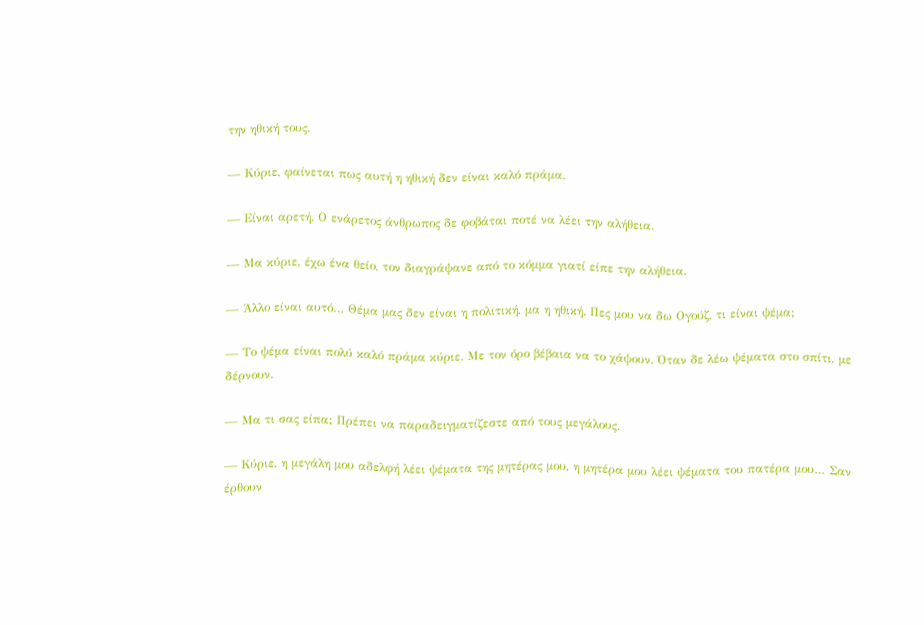την ηθική τους.

— Κύριε, φαίνεται πως αυτή η ηθική δεν είναι καλό πράμα.

— Είναι αρετή. Ο ενάρετος άνθρωπος δε φοβάται ποτέ να λέει την αλήθεια.

— Μα κύριε, έχω ένα θείο, τον διαγράψανε από το κόμμα γιατί είπε την αλήθεια.

— Άλλο είναι αυτό… Θέμα μας δεν είναι η πολιτική, μα η ηθική. Πες μου να δω Ογούζ, τι είναι ψέμα;

— Το ψέμα είναι πολύ καλό πράμα κύριε. Με τον όρο βέβαια να το χάψουν. Όταν δε λέω ψέματα στο σπίτι, με δέρνουν.

— Μα τι σας είπα; Πρέπει να παραδειγματίζεστε από τους μεγάλους.

— Κύριε, η μεγάλη μου αδελφή λέει ψέματα της μητέρας μου, η μητέρα μου λέει ψέματα του πατέρα μου… Σαν έρθουν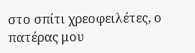στο σπίτι χρεοφειλέτες, ο πατέρας μου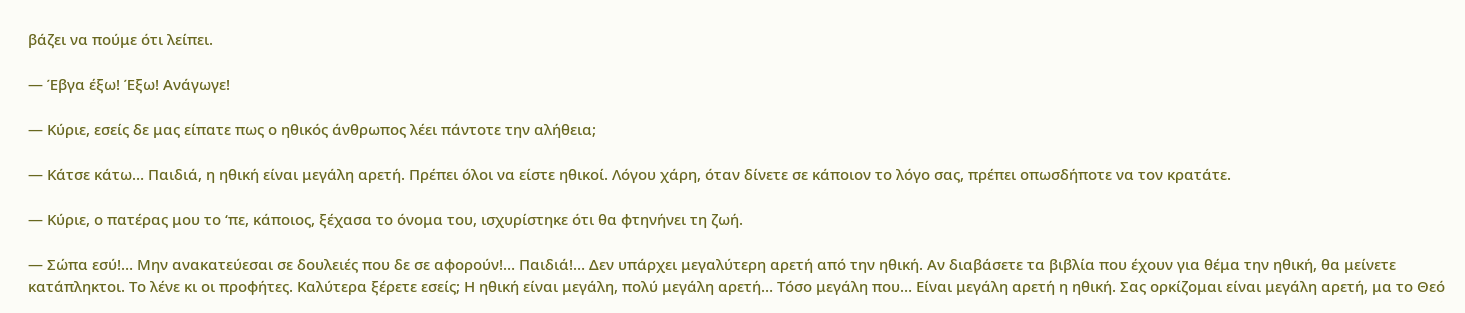βάζει να πούμε ότι λείπει.

— Έβγα έξω! Έξω! Ανάγωγε!

— Κύριε, εσείς δε μας είπατε πως ο ηθικός άνθρωπος λέει πάντοτε την αλήθεια;

— Κάτσε κάτω… Παιδιά, η ηθική είναι μεγάλη αρετή. Πρέπει όλοι να είστε ηθικοί. Λόγου χάρη, όταν δίνετε σε κάποιον το λόγο σας, πρέπει οπωσδήποτε να τον κρατάτε.

— Κύριε, ο πατέρας μου το ‘πε, κάποιος, ξέχασα το όνομα του, ισχυρίστηκε ότι θα φτηνήνει τη ζωή.

— Σώπα εσύ!… Μην ανακατεύεσαι σε δουλειές που δε σε αφορούν!… Παιδιά!… Δεν υπάρχει μεγαλύτερη αρετή από την ηθική. Αν διαβάσετε τα βιβλία που έχουν για θέμα την ηθική, θα μείνετε κατάπληκτοι. Το λένε κι οι προφήτες. Καλύτερα ξέρετε εσείς; Η ηθική είναι μεγάλη, πολύ μεγάλη αρετή… Τόσο μεγάλη που… Είναι μεγάλη αρετή η ηθική. Σας ορκίζομαι είναι μεγάλη αρετή, μα το Θεό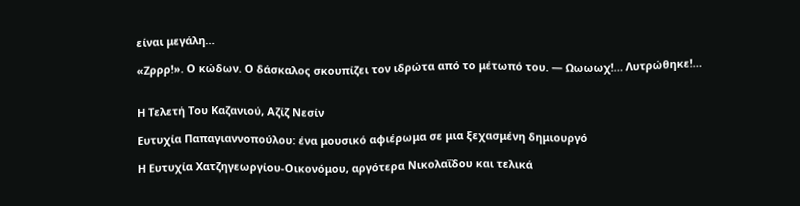είναι μεγάλη…

«Ζρρρ!». Ο κώδων. Ο δάσκαλος σκουπίζει τον ιδρώτα από το μέτωπό του. — Ωωωωχ!… Λυτρώθηκε!…


Η Τελετή Του Καζανιού, Αζίζ Νεσίν

Ευτυχία Παπαγιαννοπούλου: ένα μουσικό αφιέρωμα σε μια ξεχασμένη δημιουργό

Η Ευτυχία Χατζηγεωργίου-Οικονόμου, αργότερα Νικολαΐδου και τελικά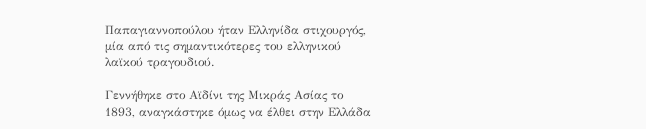Παπαγιαννοπούλου ήταν Ελληνίδα στιχουργός, μία από τις σημαντικότερες του ελληνικού λαϊκού τραγουδιού.

Γεννήθηκε στο Αϊδίνι της Μικράς Ασίας το 1893, αναγκάστηκε όμως να έλθει στην Ελλάδα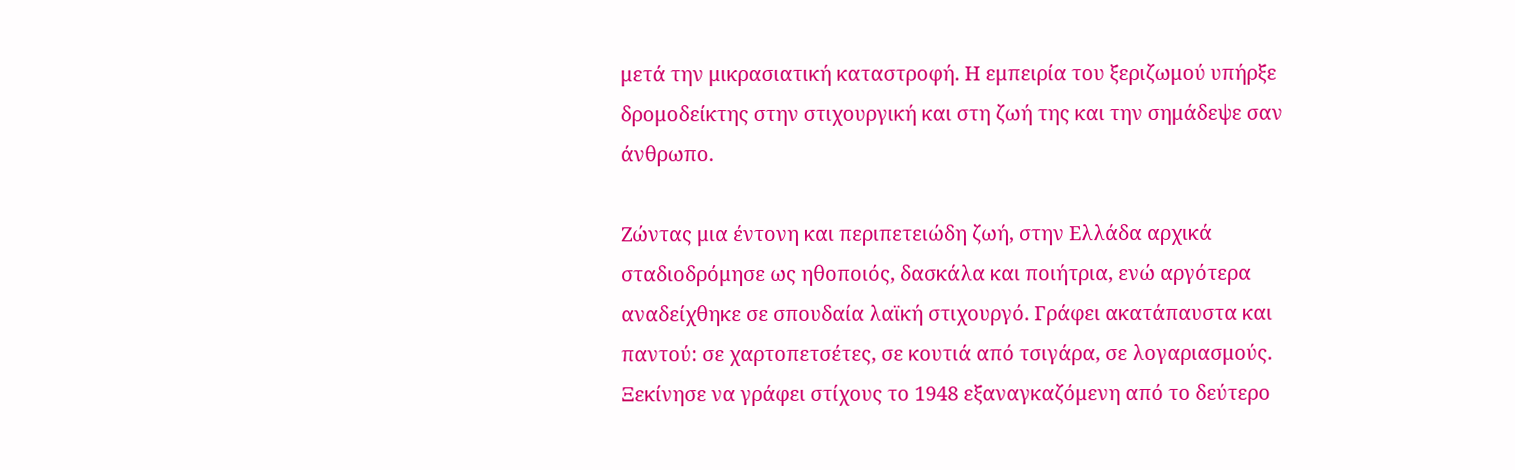μετά την μικρασιατική καταστροφή. Η εμπειρία του ξεριζωμού υπήρξε δρομοδείκτης στην στιχουργική και στη ζωή της και την σημάδεψε σαν άνθρωπο.

Ζώντας μια έντονη και περιπετειώδη ζωή, στην Ελλάδα αρχικά σταδιοδρόμησε ως ηθοποιός, δασκάλα και ποιήτρια, ενώ αργότερα αναδείχθηκε σε σπουδαία λαϊκή στιχουργό. Γράφει ακατάπαυστα και παντού: σε χαρτοπετσέτες, σε κουτιά από τσιγάρα, σε λογαριασμούς. Ξεκίνησε να γράφει στίχους το 1948 εξαναγκαζόμενη από το δεύτερο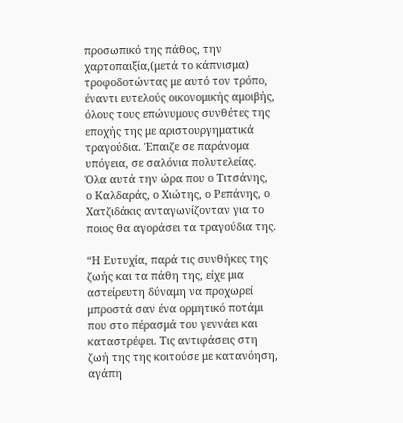προσωπικό της πάθος, την χαρτοπαιξία,(μετά το κάπνισμα) τροφοδοτώντας με αυτό τον τρόπο, έναντι ευτελούς οικονομικής αμοιβής, όλους τους επώνυμους συνθέτες της εποχής της με αριστουργηματικά τραγούδια. Έπαιζε σε παράνομα υπόγεια, σε σαλόνια πολυτελείας. Όλα αυτά την ώρα που ο Τιτσάνης, ο Καλδαράς, ο Χιώτης, ο Ρεπάνης, ο Χατζιδάκις ανταγωνίζονταν για το ποιος θα αγοράσει τα τραγούδια της.

“Η Ευτυχία, παρά τις συνθήκες της ζωής και τα πάθη της, είχε μια αστείρευτη δύναμη να προχωρεί μπροστά σαν ένα ορμητικό ποτάμι που στο πέρασμά του γεννάει και καταστρέφει. Τις αντιφάσεις στη ζωή της της κοιτούσε με κατανόηση, αγάπη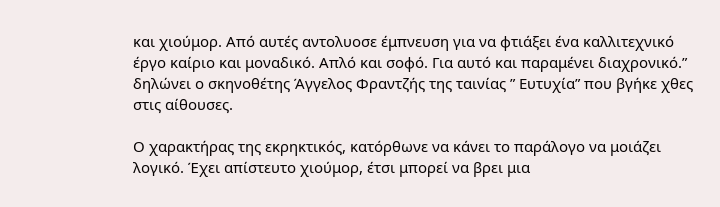και χιούμορ. Από αυτές αντολυοσε έμπνευση για να φτιάξει ένα καλλιτεχνικό έργο καίριο και μοναδικό. Απλό και σοφό. Για αυτό και παραμένει διαχρονικό.” δηλώνει ο σκηνοθέτης Άγγελος Φραντζής της ταινίας ” Ευτυχία” που βγήκε χθες στις αίθουσες.

Ο χαρακτήρας της εκρηκτικός, κατόρθωνε να κάνει το παράλογο να μοιάζει λογικό. Έχει απίστευτο χιούμορ, έτσι μπορεί να βρει μια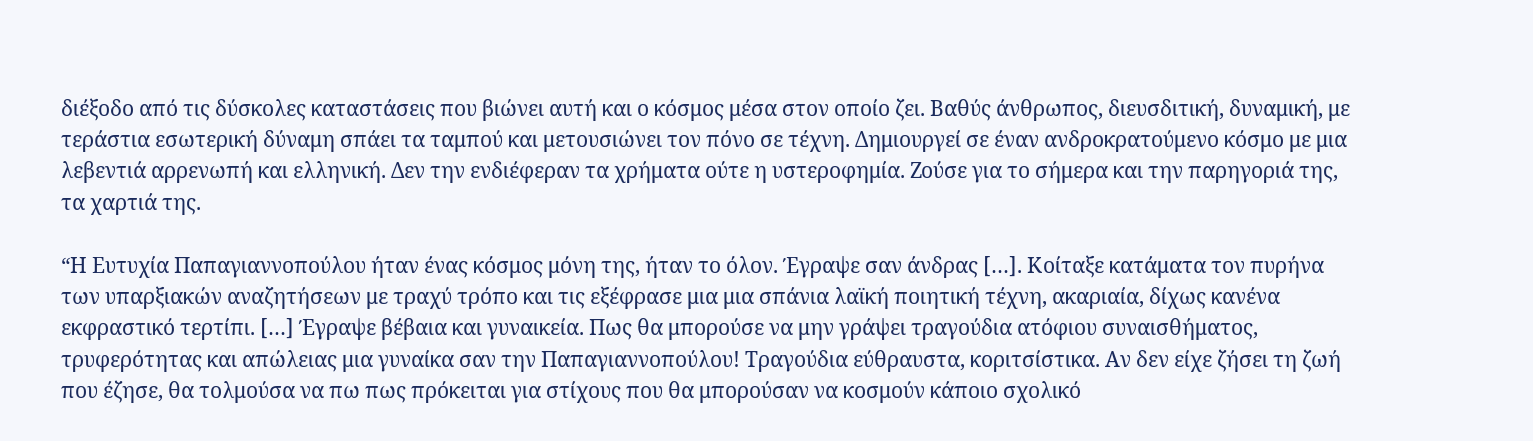διέξοδο από τις δύσκολες καταστάσεις που βιώνει αυτή και ο κόσμος μέσα στον οποίο ζει. Βαθύς άνθρωπος, διευσδιτική, δυναμική, με τεράστια εσωτερική δύναμη σπάει τα ταμπού και μετουσιώνει τον πόνο σε τέχνη. Δημιουργεί σε έναν ανδροκρατούμενο κόσμο με μια λεβεντιά αρρενωπή και ελληνική. Δεν την ενδιέφεραν τα χρήματα ούτε η υστεροφημία. Ζούσε για το σήμερα και την παρηγοριά της, τα χαρτιά της.

“Η Ευτυχία Παπαγιαννοπούλου ήταν ένας κόσμος μόνη της, ήταν το όλον. Έγραψε σαν άνδρας […]. Κοίταξε κατάματα τον πυρήνα των υπαρξιακών αναζητήσεων με τραχύ τρόπο και τις εξέφρασε μια μια σπάνια λαϊκή ποιητική τέχνη, ακαριαία, δίχως κανένα εκφραστικό τερτίπι. […] Έγραψε βέβαια και γυναικεία. Πως θα μπορούσε να μην γράψει τραγούδια ατόφιου συναισθήματος, τρυφερότητας και απώλειας μια γυναίκα σαν την Παπαγιαννοπούλου! Τραγούδια εύθραυστα, κοριτσίστικα. Αν δεν είχε ζήσει τη ζωή που έζησε, θα τολμούσα να πω πως πρόκειται για στίχους που θα μπορούσαν να κοσμούν κάποιο σχολικό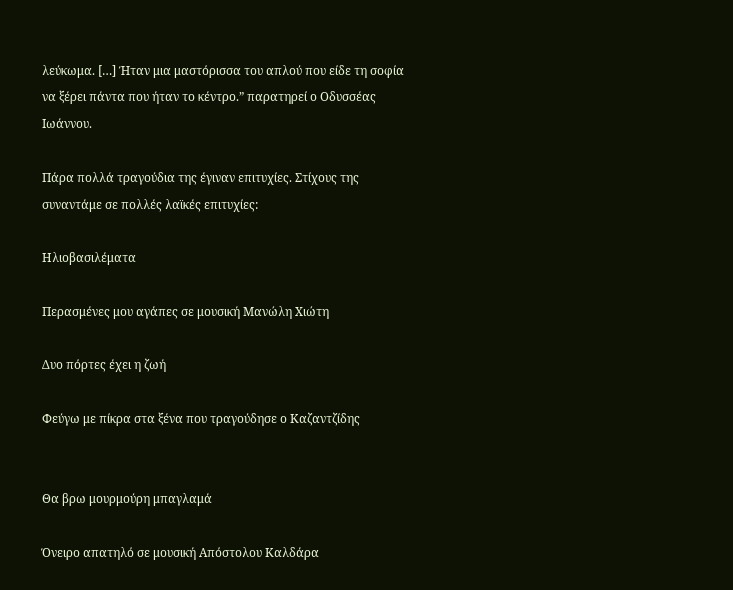λεύκωμα. […] Ήταν μια μαστόρισσα του απλού που είδε τη σοφία να ξέρει πάντα που ήταν το κέντρο.” παρατηρεί ο Οδυσσέας Ιωάννου.

Πάρα πολλά τραγούδια της έγιναν επιτυχίες. Στίχους της συναντάμε σε πολλές λαϊκές επιτυχίες:

Ηλιοβασιλέματα

Περασμένες μου αγάπες σε μουσική Μανώλη Χιώτη

Δυο πόρτες έχει η ζωή

Φεύγω με πίκρα στα ξένα που τραγούδησε ο Καζαντζίδης


Θα βρω μουρμούρη μπαγλαμά

Όνειρο απατηλό σε μουσική Απόστολου Καλδάρα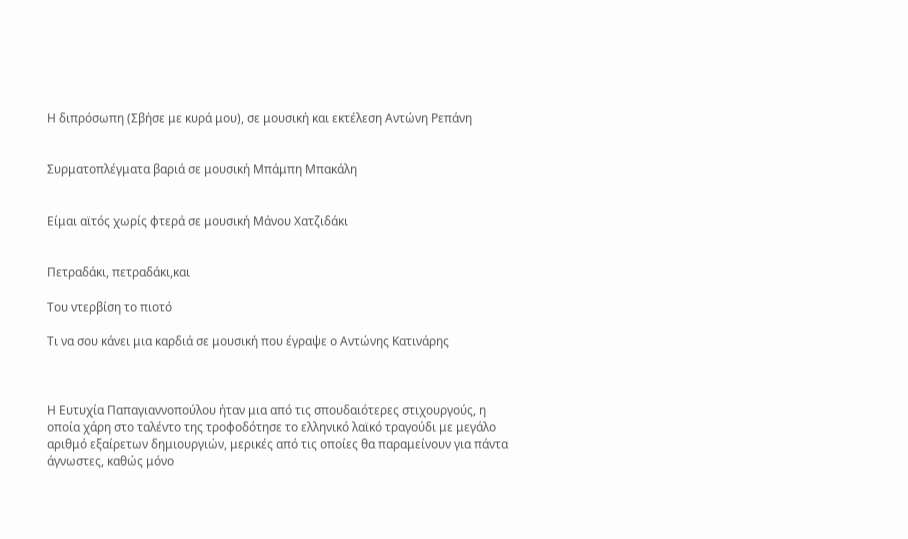Η διπρόσωπη (Σβήσε με κυρά μου), σε μουσική και εκτέλεση Αντώνη Ρεπάνη


Συρματοπλέγματα βαριά σε μουσική Μπάμπη Μπακάλη


Είμαι αϊτός χωρίς φτερά σε μουσική Μάνου Χατζιδάκι


Πετραδάκι, πετραδάκι,και

Του ντερβίση το πιοτό

Τι να σου κάνει μια καρδιά σε μουσική που έγραψε ο Αντώνης Κατινάρης



Η Ευτυχία Παπαγιαννοπούλου ήταν μια από τις σπουδαιότερες στιχουργούς, η οποία χάρη στο ταλέντο της τροφοδότησε το ελληνικό λαϊκό τραγούδι με μεγάλο αριθμό εξαίρετων δημιουργιών, μερικές από τις οποίες θα παραμείνουν για πάντα άγνωστες, καθώς μόνο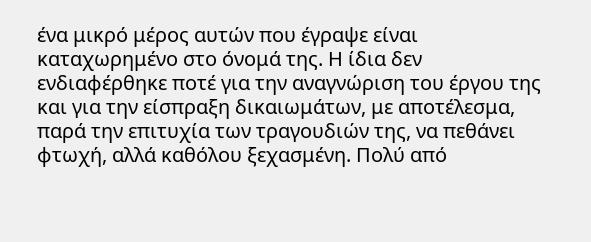ένα μικρό μέρος αυτών που έγραψε είναι καταχωρημένο στο όνομά της. Η ίδια δεν ενδιαφέρθηκε ποτέ για την αναγνώριση του έργου της και για την είσπραξη δικαιωμάτων, με αποτέλεσμα, παρά την επιτυχία των τραγουδιών της, να πεθάνει φτωχή, αλλά καθόλου ξεχασμένη. Πολύ από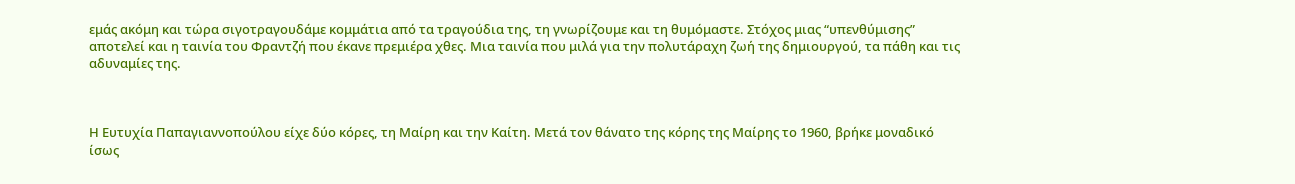εμάς ακόμη και τώρα σιγοτραγουδάμε κομμάτια από τα τραγούδια της, τη γνωρίζουμε και τη θυμόμαστε. Στόχος μιας “υπενθύμισης” αποτελεί και η ταινία του Φραντζή που έκανε πρεμιέρα χθες. Μια ταινία που μιλά για την πολυτάραχη ζωή της δημιουργού, τα πάθη και τις αδυναμίες της.



Η Ευτυχία Παπαγιαννοπούλου είχε δύο κόρες, τη Μαίρη και την Καίτη. Μετά τον θάνατο της κόρης της Μαίρης το 1960, βρήκε μοναδικό ίσως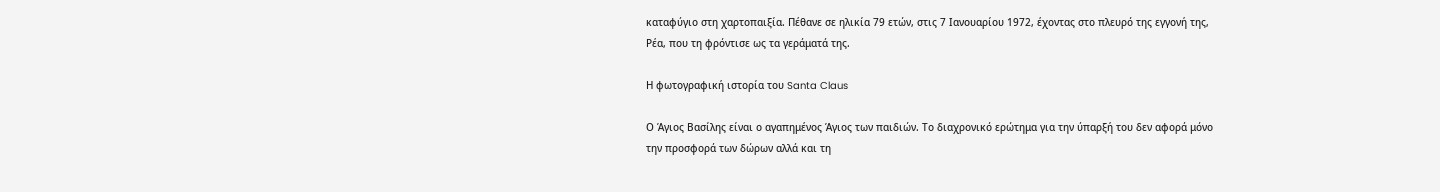καταφύγιο στη χαρτοπαιξία. Πέθανε σε ηλικία 79 ετών, στις 7 Ιανουαρίου 1972, έχοντας στο πλευρό της εγγονή της, Ρέα, που τη φρόντισε ως τα γεράματά της.

Η φωτογραφική ιστορία του Santa Claus

Ο Άγιος Βασίλης είναι ο αγαπημένος Άγιος των παιδιών. Το διαχρονικό ερώτημα για την ύπαρξή του δεν αφορά μόνο την προσφορά των δώρων αλλά και τη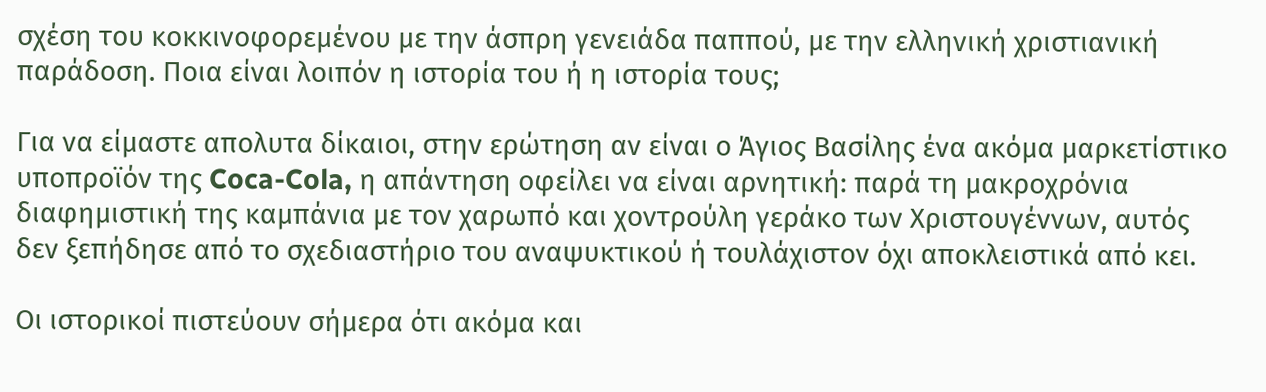σχέση του κοκκινοφορεμένου με την άσπρη γενειάδα παππού, με την ελληνική χριστιανική παράδοση. Ποια είναι λοιπόν η ιστορία του ή η ιστορία τους;

Για να είμαστε απολυτα δίκαιοι, στην ερώτηση αν είναι ο Άγιος Βασίλης ένα ακόμα μαρκετίστικο υποπροϊόν της Coca-Cola, η απάντηση οφείλει να είναι αρνητική: παρά τη μακροχρόνια διαφημιστική της καμπάνια με τον χαρωπό και χοντρούλη γεράκο των Χριστουγέννων, αυτός δεν ξεπήδησε από το σχεδιαστήριο του αναψυκτικού ή τουλάχιστον όχι αποκλειστικά από κει.

Οι ιστορικοί πιστεύουν σήμερα ότι ακόμα και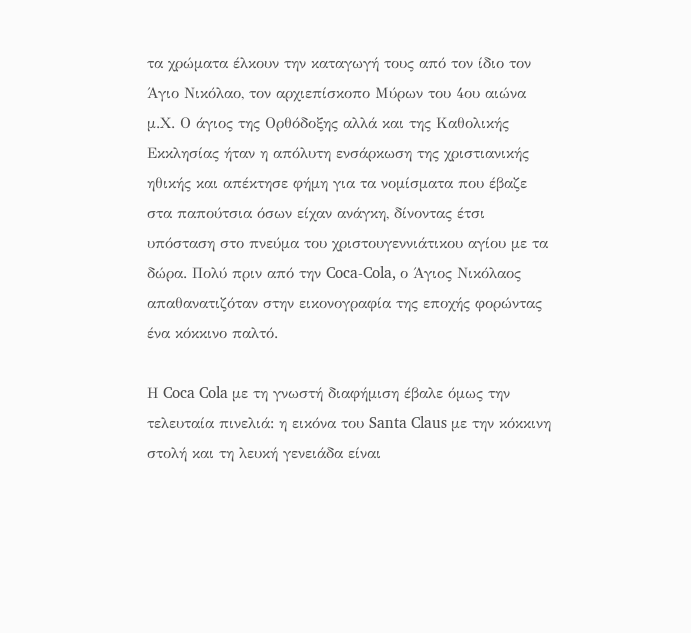τα χρώματα έλκουν την καταγωγή τους από τον ίδιο τον Άγιο Νικόλαο, τον αρχιεπίσκοπο Μύρων του 4ου αιώνα μ.Χ. Ο άγιος της Ορθόδοξης αλλά και της Καθολικής Εκκλησίας ήταν η απόλυτη ενσάρκωση της χριστιανικής ηθικής και απέκτησε φήμη για τα νομίσματα που έβαζε στα παπούτσια όσων είχαν ανάγκη, δίνοντας έτσι υπόσταση στο πνεύμα του χριστουγεννιάτικου αγίου με τα δώρα. Πολύ πριν από την Coca‑Cola, ο Άγιος Νικόλαος απαθανατιζόταν στην εικονογραφία της εποχής φορώντας ένα κόκκινο παλτό.

Η Coca Cola με τη γνωστή διαφήμιση έβαλε όμως την τελευταία πινελιά: η εικόνα του Santa Claus με την κόκκινη στολή και τη λευκή γενειάδα είναι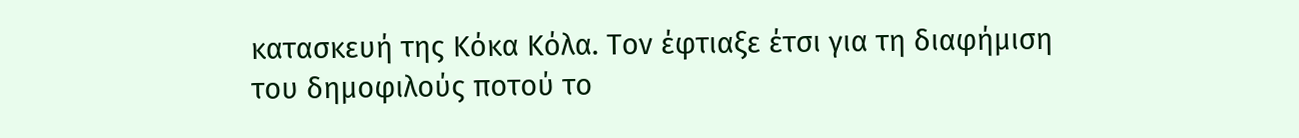κατασκευή της Κόκα Κόλα. Τον έφτιαξε έτσι για τη διαφήμιση του δημοφιλούς ποτού το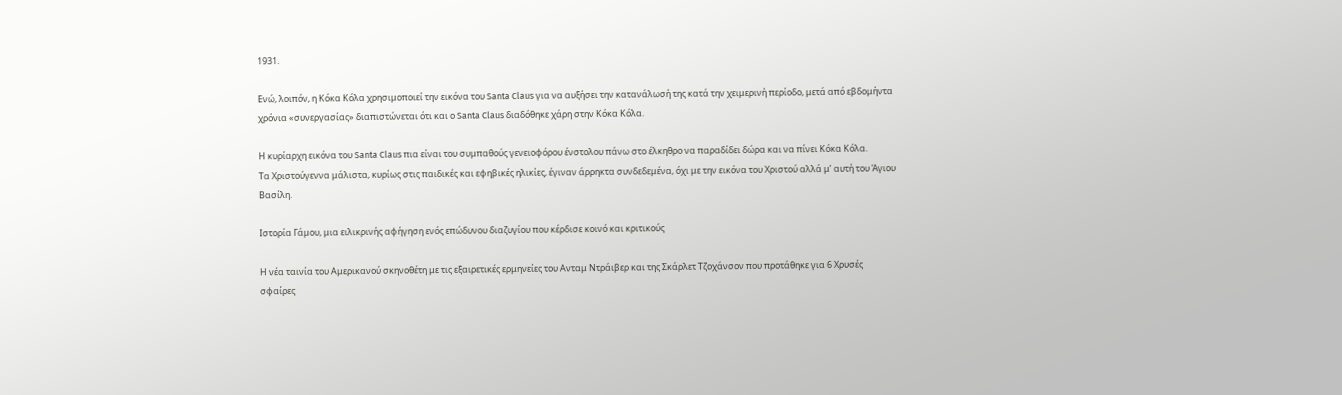1931.

Ενώ, λοιπόν, η Κόκα Κόλα χρησιμοποιεί την εικόνα του Santa Claus για να αυξήσει την κατανάλωσή της κατά την χειμερινή περίοδο, μετά από εβδομήντα χρόνια «συνεργασίας» διαπιστώνεται ότι και ο Santa Claus διαδόθηκε χάρη στην Κόκα Κόλα.

Η κυρίαρχη εικόνα του Santa Claus πια είναι του συμπαθούς γενειοφόρου ένστολου πάνω στο έλκηθρο να παραδίδει δώρα και να πίνει Κόκα Κόλα.
Τα Χριστούγεννα μάλιστα, κυρίως στις παιδικές και εφηβικές ηλικίες, έγιναν άρρηκτα συνδεδεμένα, όχι με την εικόνα του Χριστού αλλά μ’ αυτή του Άγιου Βασίλη.

Ιστορία Γάμου, μια ειλικρινής αφήγηση ενός επώδυνου διαζυγίου που κέρδισε κοινό και κριτικούς

Η νέα ταινία του Αμερικανού σκηνοθέτη με τις εξαιρετικές ερμηνείες του Ανταμ Ντράιβερ και της Σκάρλετ Τζοχάνσον που προτάθηκε για 6 Χρυσές σφαίρες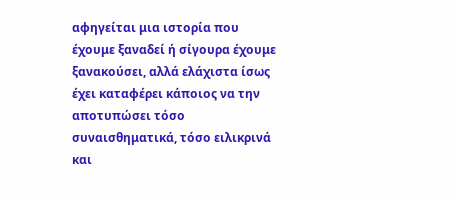αφηγείται μια ιστορία που έχουμε ξαναδεί ή σίγουρα έχουμε ξανακούσει, αλλά ελάχιστα ίσως έχει καταφέρει κάποιος να την αποτυπώσει τόσο συναισθηματικά, τόσο ειλικρινά και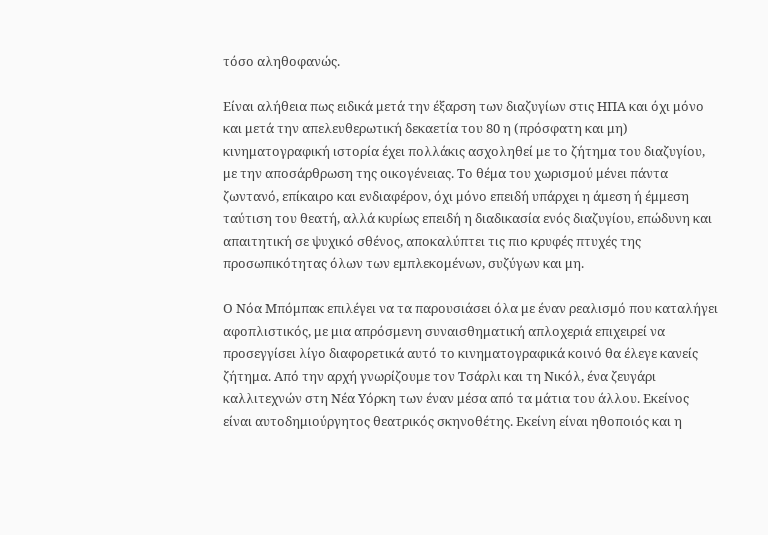τόσο αληθοφανώς.

Είναι αλήθεια πως ειδικά μετά την έξαρση των διαζυγίων στις ΗΠΑ και όχι μόνο και μετά την απελευθερωτική δεκαετία του 80 η (πρόσφατη και μη) κινηματογραφική ιστορία έχει πολλάκις ασχοληθεί με το ζήτημα του διαζυγίου, με την αποσάρθρωση της οικογένειας. Το θέμα του χωρισμού μένει πάντα ζωντανό, επίκαιρο και ενδιαφέρον, όχι μόνο επειδή υπάρχει η άμεση ή έμμεση ταύτιση του θεατή, αλλά κυρίως επειδή η διαδικασία ενός διαζυγίου, επώδυνη και απαιτητική σε ψυχικό σθένος, αποκαλύπτει τις πιο κρυφές πτυχές της προσωπικότητας όλων των εμπλεκομένων, συζύγων και μη.

Ο Νόα Μπόμπακ επιλέγει να τα παρουσιάσει όλα με έναν ρεαλισμό που καταλήγει αφοπλιστικός, με μια απρόσμενη συναισθηματική απλοχεριά επιχειρεί να προσεγγίσει λίγο διαφορετικά αυτό το κινηματογραφικά κοινό θα έλεγε κανείς ζήτημα. Από την αρχή γνωρίζουμε τον Τσάρλι και τη Νικόλ, ένα ζευγάρι καλλιτεχνών στη Νέα Υόρκη των έναν μέσα από τα μάτια του άλλου. Εκείνος είναι αυτοδημιούργητος θεατρικός σκηνοθέτης. Εκείνη είναι ηθοποιός και η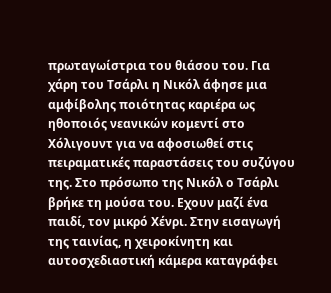πρωταγωίστρια του θιάσου του. Για χάρη του Τσάρλι η Νικόλ άφησε μια αμφίβολης ποιότητας καριέρα ως ηθοποιός νεανικών κομεντί στο Χόλιγουντ για να αφοσιωθεί στις πειραματικές παραστάσεις του συζύγου της. Στο πρόσωπο της Νικόλ ο Τσάρλι βρήκε τη μούσα του. Εχουν μαζί ένα παιδί, τον μικρό Χένρι. Στην εισαγωγή της ταινίας, η χειροκίνητη και αυτοσχεδιαστική κάμερα καταγράφει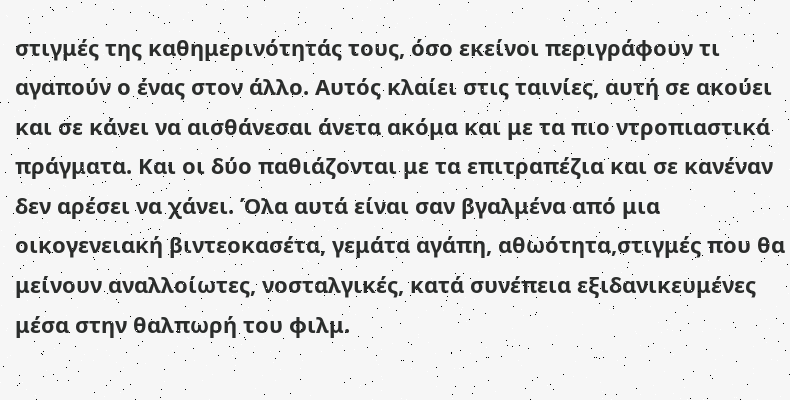στιγμές της καθημερινότητάς τους, όσο εκείνοι περιγράφουν τι αγαπούν ο ένας στον άλλο. Αυτός κλαίει στις ταινίες, αυτή σε ακούει και σε κάνει να αισθάνεσαι άνετα ακόμα και με τα πιο ντροπιαστικά πράγματα. Και οι δύο παθιάζονται με τα επιτραπέζια και σε κανέναν δεν αρέσει να χάνει. Όλα αυτά είναι σαν βγαλμένα από μια οικογενειακή βιντεοκασέτα, γεμάτα αγάπη, αθωότητα,στιγμές που θα μείνουν αναλλοίωτες, νοσταλγικές, κατά συνέπεια εξιδανικευμένες μέσα στην θαλπωρή του φιλμ.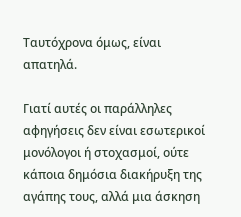Ταυτόχρονα όμως, είναι απατηλά.

Γιατί αυτές οι παράλληλες αφηγήσεις δεν είναι εσωτερικοί μονόλογοι ή στοχασμοί, ούτε κάποια δημόσια διακήρυξη της αγάπης τους, αλλά μια άσκηση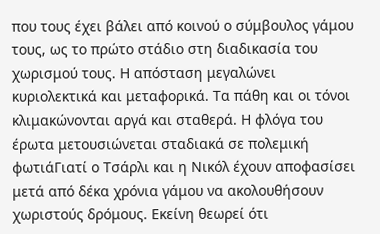που τους έχει βάλει από κοινού ο σύμβουλος γάμου τους, ως το πρώτο στάδιο στη διαδικασία του χωρισμού τους. Η απόσταση μεγαλώνει κυριολεκτικά και μεταφορικά. Τα πάθη και οι τόνοι κλιμακώνονται αργά και σταθερά. Η φλόγα του έρωτα μετουσιώνεται σταδιακά σε πολεμική φωτιάΓιατί ο Τσάρλι και η Νικόλ έχουν αποφασίσει μετά από δέκα χρόνια γάμου να ακολουθήσουν χωριστούς δρόμους. Εκείνη θεωρεί ότι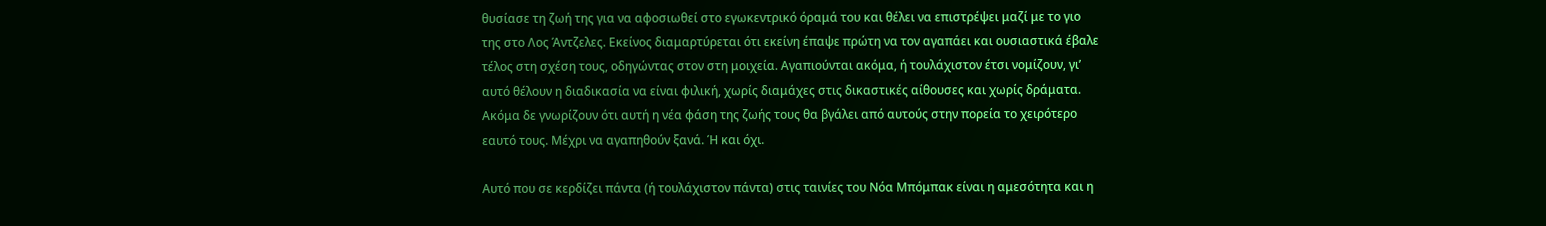θυσίασε τη ζωή της για να αφοσιωθεί στο εγωκεντρικό όραμά του και θέλει να επιστρέψει μαζί με το γιο της στο Λος Άντζελες. Εκείνος διαμαρτύρεται ότι εκείνη έπαψε πρώτη να τον αγαπάει και ουσιαστικά έβαλε τέλος στη σχέση τους, οδηγώντας στον στη μοιχεία. Αγαπιούνται ακόμα, ή τουλάχιστον έτσι νομίζουν, γι’ αυτό θέλουν η διαδικασία να είναι φιλική, χωρίς διαμάχες στις δικαστικές αίθουσες και χωρίς δράματα. Ακόμα δε γνωρίζουν ότι αυτή η νέα φάση της ζωής τους θα βγάλει από αυτούς στην πορεία το χειρότερο εαυτό τους. Μέχρι να αγαπηθούν ξανά. Ή και όχι.

Αυτό που σε κερδίζει πάντα (ή τουλάχιστον πάντα) στις ταινίες του Νόα Μπόμπακ είναι η αμεσότητα και η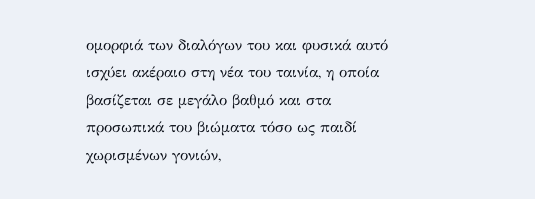ομορφιά των διαλόγων του και φυσικά αυτό ισχύει ακέραιο στη νέα του ταινία, η οποία βασίζεται σε μεγάλο βαθμό και στα προσωπικά του βιώματα τόσο ως παιδί χωρισμένων γονιών,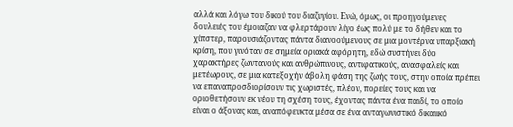αλλά και λόγω του δικού του διαζυγίου. Ενώ, όμως, οι προηγούμενες δουλειές του έμοιαζαν να φλερτάρουν λίγο έως πολύ με το δήθεν και το χίπστερ, παρουσιάζοντας πάντα διανοούμενους σε μια μοντέρνα υπαρξιακή κρίση, που γινόταν σε σημεία οριακά αφόρητη, εδώ συστήνει δύο χαρακτήρες ζωντανούς και ανθρώπινους, αντιφατικούς, ανασφαλείς και μετέωρους, σε μια κατεξοχήν άβολη φάση της ζωής τους, στην οποία πρέπει να επαναπροσδιορίσουν τις χωριστές, πλέον, πορείες τους και να οριοθετήσουν εκ νέου τη σχέση τους, έχοντας πάντα ένα παιδί, το οποίο είναι ο άξονας και, αναπόφευκτα μέσα σε ένα ανταγωνιστικό δικαιικό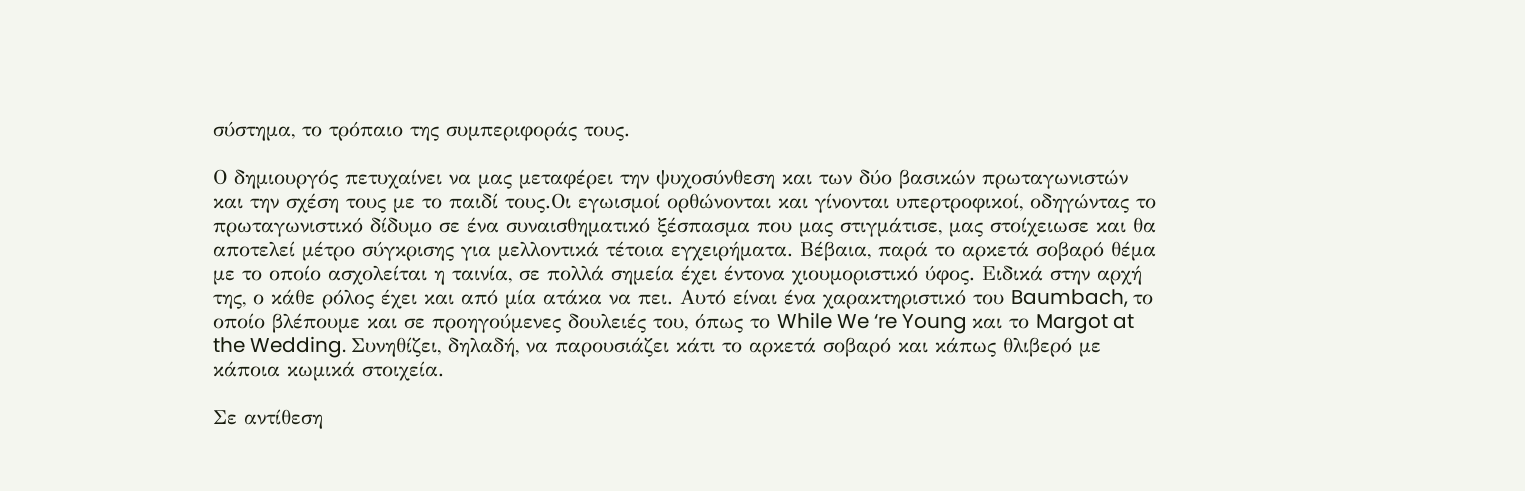σύστημα, το τρόπαιο της συμπεριφοράς τους.

Ο δημιουργός πετυχαίνει να μας μεταφέρει την ψυχοσύνθεση και των δύο βασικών πρωταγωνιστών και την σχέση τους με το παιδί τους.Οι εγωισμοί ορθώνονται και γίνονται υπερτροφικοί, οδηγώντας το πρωταγωνιστικό δίδυμο σε ένα συναισθηματικό ξέσπασμα που μας στιγμάτισε, μας στοίχειωσε και θα αποτελεί μέτρο σύγκρισης για μελλοντικά τέτοια εγχειρήματα. Βέβαια, παρά το αρκετά σοβαρό θέμα με το οποίο ασχολείται η ταινία, σε πολλά σημεία έχει έντονα χιουμοριστικό ύφος. Ειδικά στην αρχή της, ο κάθε ρόλος έχει και από μία ατάκα να πει. Αυτό είναι ένα χαρακτηριστικό του Baumbach, το οποίο βλέπουμε και σε προηγούμενες δουλειές του, όπως το While We ‘re Young και το Margot at the Wedding. Συνηθίζει, δηλαδή, να παρουσιάζει κάτι το αρκετά σοβαρό και κάπως θλιβερό με κάποια κωμικά στοιχεία.

Σε αντίθεση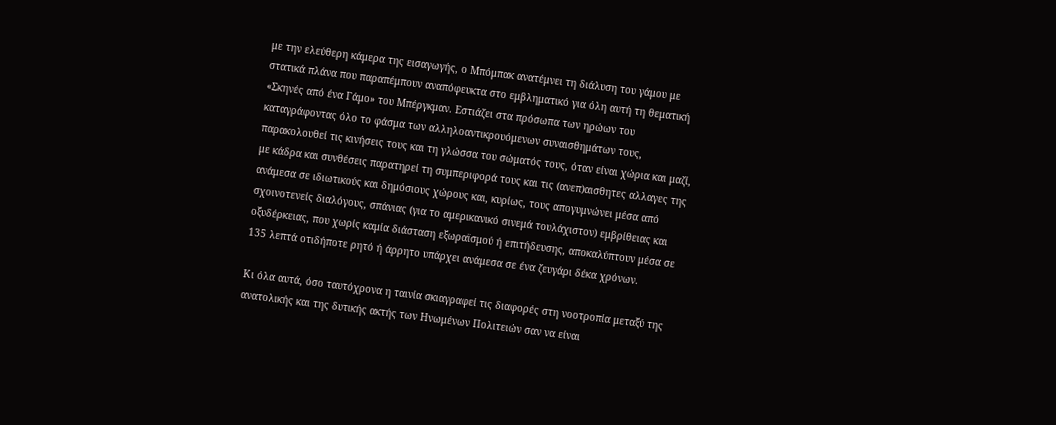με την ελεύθερη κάμερα της εισαγωγής, ο Μπόμπακ ανατέμνει τη διάλυση του γάμου με στατικά πλάνα που παραπέμπουν αναπόφευκτα στο εμβληματικό για όλη αυτή τη θεματική «Σκηνές από ένα Γάμο» του Μπέργκμαν. Εστιάζει στα πρόσωπα των ηρώων του καταγράφοντας όλο το φάσμα των αλληλοαντικρουόμενων συναισθημάτων τους, παρακολουθεί τις κινήσεις τους και τη γλώσσα του σώματός τους, όταν είναι χώρια και μαζί, με κάδρα και συνθέσεις παρατηρεί τη συμπεριφορά τους και τις (ανεπ)αισθητες αλλαγες της ανάμεσα σε ιδιωτικούς και δημόσιους χώρους και, κυρίως, τους απογυμνώνει μέσα από σχοινοτενείς διαλόγους, σπάνιας (για το αμερικανικό σινεμά τουλάχιστον) εμβρίθειας και οξυδέρκειας, που χωρίς καμία διάσταση εξωραϊσμού ή επιτήδευσης, αποκαλύπτουν μέσα σε 135 λεπτά οτιδήποτε ρητό ή άρρητο υπάρχει ανάμεσα σε ένα ζευγάρι δέκα χρόνων.

Κι όλα αυτά, όσο ταυτόχρονα η ταινία σκιαγραφεί τις διαφορές στη νοοτροπία μεταξύ της ανατολικής και της δυτικής ακτής των Ηνωμένων Πολιτειών σαν να είναι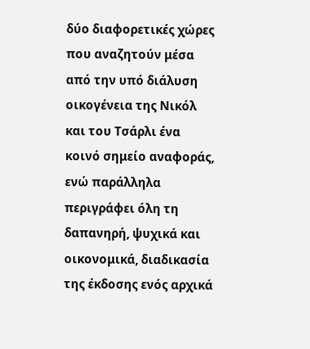δύο διαφορετικές χώρες που αναζητούν μέσα από την υπό διάλυση οικογένεια της Νικόλ και του Τσάρλι ένα κοινό σημείο αναφοράς, ενώ παράλληλα περιγράφει όλη τη δαπανηρή, ψυχικά και οικονομικά, διαδικασία της έκδοσης ενός αρχικά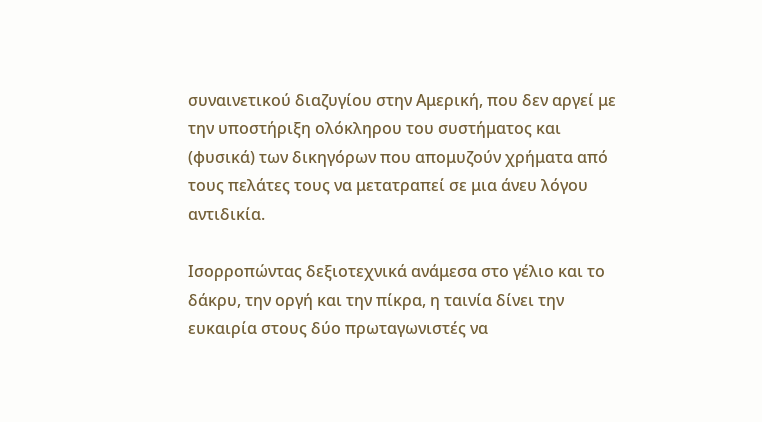συναινετικού διαζυγίου στην Αμερική, που δεν αργεί με την υποστήριξη ολόκληρου του συστήματος και (φυσικά) των δικηγόρων που απομυζούν χρήματα από τους πελάτες τους να μετατραπεί σε μια άνευ λόγου αντιδικία.

Ισορροπώντας δεξιοτεχνικά ανάμεσα στο γέλιο και το δάκρυ, την οργή και την πίκρα, η ταινία δίνει την ευκαιρία στους δύο πρωταγωνιστές να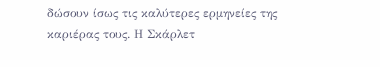δώσουν ίσως τις καλύτερες ερμηνείες της καριέρας τους. Η Σκάρλετ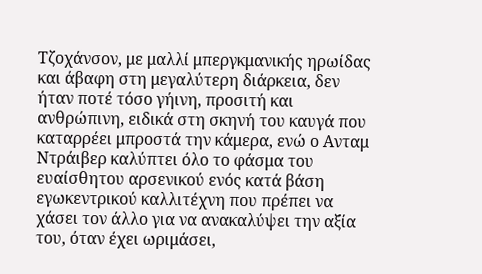Τζοχάνσον, με μαλλί μπεργκμανικής ηρωίδας και άβαφη στη μεγαλύτερη διάρκεια, δεν ήταν ποτέ τόσο γήινη, προσιτή και ανθρώπινη, ειδικά στη σκηνή του καυγά που καταρρέει μπροστά την κάμερα, ενώ ο Ανταμ Ντράιβερ καλύπτει όλο το φάσμα του ευαίσθητου αρσενικού ενός κατά βάση εγωκεντρικού καλλιτέχνη που πρέπει να χάσει τον άλλο για να ανακαλύψει την αξία του, όταν έχει ωριμάσει,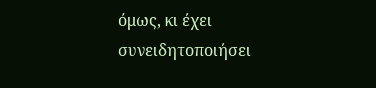όμως, κι έχει συνειδητοποιήσει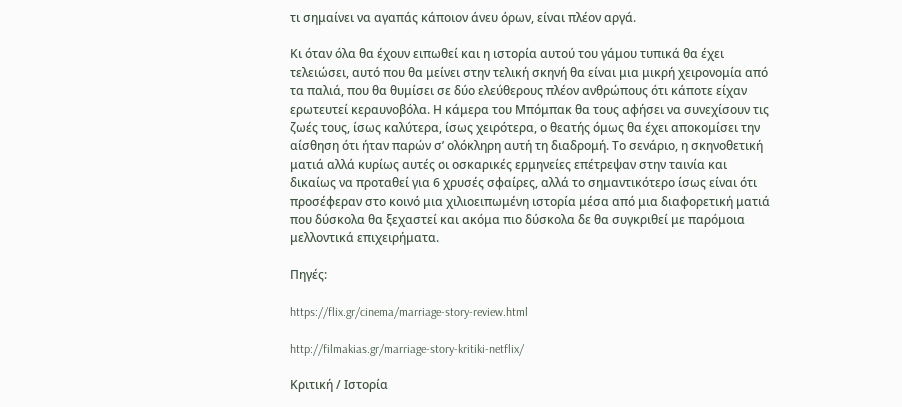τι σημαίνει να αγαπάς κάποιον άνευ όρων, είναι πλέον αργά.

Κι όταν όλα θα έχουν ειπωθεί και η ιστορία αυτού του γάμου τυπικά θα έχει τελειώσει, αυτό που θα μείνει στην τελική σκηνή θα είναι μια μικρή χειρονομία από τα παλιά, που θα θυμίσει σε δύο ελεύθερους πλέον ανθρώπους ότι κάποτε είχαν ερωτευτεί κεραυνοβόλα. Η κάμερα του Μπόμπακ θα τους αφήσει να συνεχίσουν τις ζωές τους, ίσως καλύτερα, ίσως χειρότερα, ο θεατής όμως θα έχει αποκομίσει την αίσθηση ότι ήταν παρών σ’ ολόκληρη αυτή τη διαδρομή. Το σενάριο, η σκηνοθετική ματιά αλλά κυρίως αυτές οι οσκαρικές ερμηνείες επέτρεψαν στην ταινία και δικαίως να προταθεί για 6 χρυσές σφαίρες, αλλά το σημαντικότερο ίσως είναι ότι προσέφεραν στο κοινό μια χιλιοειπωμένη ιστορία μέσα από μια διαφορετική ματιά που δύσκολα θα ξεχαστεί και ακόμα πιο δύσκολα δε θα συγκριθεί με παρόμοια μελλοντικά επιχειρήματα.

Πηγές:

https://flix.gr/cinema/marriage-story-review.html

http://filmakias.gr/marriage-story-kritiki-netflix/

Κριτική / Ιστορία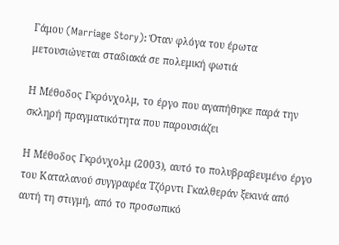Γάμου (Marriage Story): Όταν φλόγα του έρωτα μετουσιώνεται σταδιακά σε πολεμική φωτιά

Η Μέθοδος Γκρόνχολμ, το έργο που αγαπήθηκε παρά την σκληρή πραγματικότητα που παρουσιάζει

Η Μέθοδος Γκρόνχολμ (2003), αυτό το πολυβραβευμένο έργο του Καταλανού συγγραφέα Τζόρντι Γκαλθεράν ξεκινά από αυτή τη στιγμή, από το προσωπικό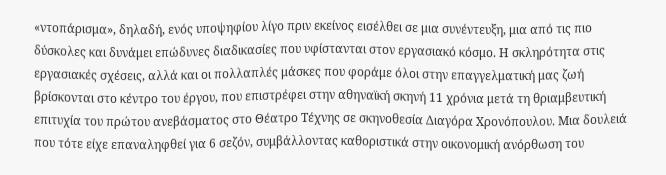«ντοπάρισμα», δηλαδή, ενός υποψηφίου λίγο πριν εκείνος εισέλθει σε μια συνέντευξη, μια από τις πιο δύσκολες και δυνάμει επώδυνες διαδικασίες που υφίστανται στον εργασιακό κόσμο. Η σκληρότητα στις εργασιακές σχέσεις, αλλά και οι πολλαπλές μάσκες που φοράμε όλοι στην επαγγελματική μας ζωή βρίσκονται στο κέντρο του έργου, που επιστρέφει στην αθηναϊκή σκηνή 11 χρόνια μετά τη θριαμβευτική επιτυχία του πρώτου ανεβάσματος στο Θέατρο Τέχνης σε σκηνοθεσία Διαγόρα Χρονόπουλου. Μια δουλειά που τότε είχε επαναληφθεί για 6 σεζόν, συμβάλλοντας καθοριστικά στην οικονομική ανόρθωση του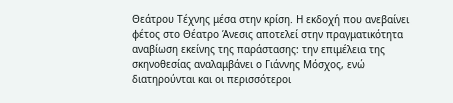Θεάτρου Τέχνης μέσα στην κρίση. Η εκδοχή που ανεβαίνει φέτος στο Θέατρο Άνεσις αποτελεί στην πραγματικότητα αναβίωση εκείνης της παράστασης: την επιμέλεια της σκηνοθεσίας αναλαμβάνει ο Γιάννης Μόσχος, ενώ διατηρούνται και οι περισσότεροι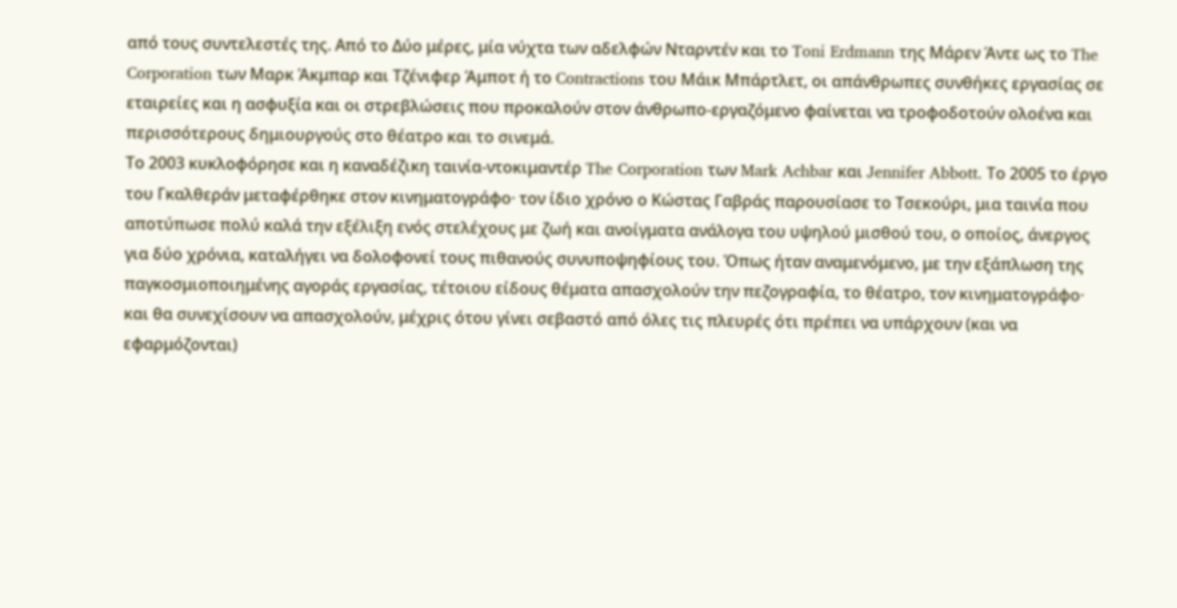από τους συντελεστές της. Από το Δύο μέρες, μία νύχτα των αδελφών Νταρντέν και το Toni Erdmann της Μάρεν Άντε ως το The Corporation των Μαρκ Άκμπαρ και Τζένιφερ Άμποτ ή το Contractions του Μάικ Μπάρτλετ, οι απάνθρωπες συνθήκες εργασίας σε εταιρείες και η ασφυξία και οι στρεβλώσεις που προκαλούν στον άνθρωπο-εργαζόμενο φαίνεται να τροφοδοτούν ολοένα και περισσότερους δημιουργούς στο θέατρο και το σινεμά.
Το 2003 κυκλοφόρησε και η καναδέζικη ταινία-ντοκιμαντέρ The Corporation των Mark Achbar και Jennifer Abbott. Το 2005 το έργο του Γκαλθεράν μεταφέρθηκε στον κινηματογράφο· τον ίδιο χρόνο ο Κώστας Γαβράς παρουσίασε το Τσεκούρι, μια ταινία που αποτύπωσε πολύ καλά την εξέλιξη ενός στελέχους με ζωή και ανοίγματα ανάλογα του υψηλού μισθού του, ο οποίος, άνεργος για δύο χρόνια, καταλήγει να δολοφονεί τους πιθανούς συνυποψηφίους του. Όπως ήταν αναμενόμενο, με την εξάπλωση της παγκοσμιοποιημένης αγοράς εργασίας, τέτοιου είδους θέματα απασχολούν την πεζογραφία, το θέατρο, τον κινηματογράφο· και θα συνεχίσουν να απασχολούν, μέχρις ότου γίνει σεβαστό από όλες τις πλευρές ότι πρέπει να υπάρχουν (και να εφαρμόζονται)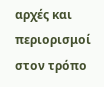αρχές και περιορισμοί στον τρόπο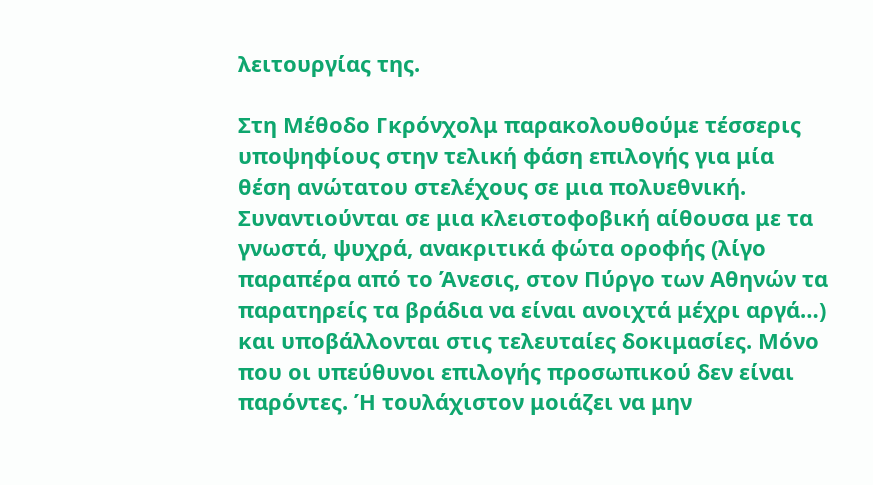λειτουργίας της.

Στη Μέθοδο Γκρόνχολμ παρακολουθούμε τέσσερις υποψηφίους στην τελική φάση επιλογής για μία θέση ανώτατου στελέχους σε μια πολυεθνική. Συναντιούνται σε μια κλειστοφοβική αίθουσα με τα γνωστά, ψυχρά, ανακριτικά φώτα οροφής (λίγο παραπέρα από το Άνεσις, στον Πύργο των Αθηνών τα παρατηρείς τα βράδια να είναι ανοιχτά μέχρι αργά…) και υποβάλλονται στις τελευταίες δοκιμασίες. Μόνο που οι υπεύθυνοι επιλογής προσωπικού δεν είναι παρόντες. Ή τουλάχιστον μοιάζει να μην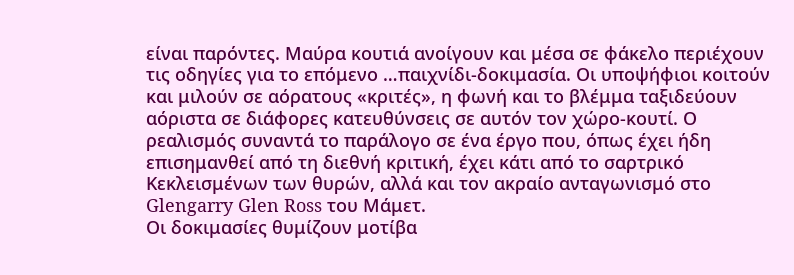είναι παρόντες. Μαύρα κουτιά ανοίγουν και μέσα σε φάκελο περιέχουν τις οδηγίες για το επόμενο …παιχνίδι-δοκιμασία. Οι υποψήφιοι κοιτούν και μιλούν σε αόρατους «κριτές», η φωνή και το βλέμμα ταξιδεύουν αόριστα σε διάφορες κατευθύνσεις σε αυτόν τον χώρο-κουτί. Ο ρεαλισμός συναντά το παράλογο σε ένα έργο που, όπως έχει ήδη επισημανθεί από τη διεθνή κριτική, έχει κάτι από το σαρτρικό Κεκλεισμένων των θυρών, αλλά και τον ακραίο ανταγωνισμό στο Glengarry Glen Ross του Μάμετ.
Οι δοκιμασίες θυμίζουν μοτίβα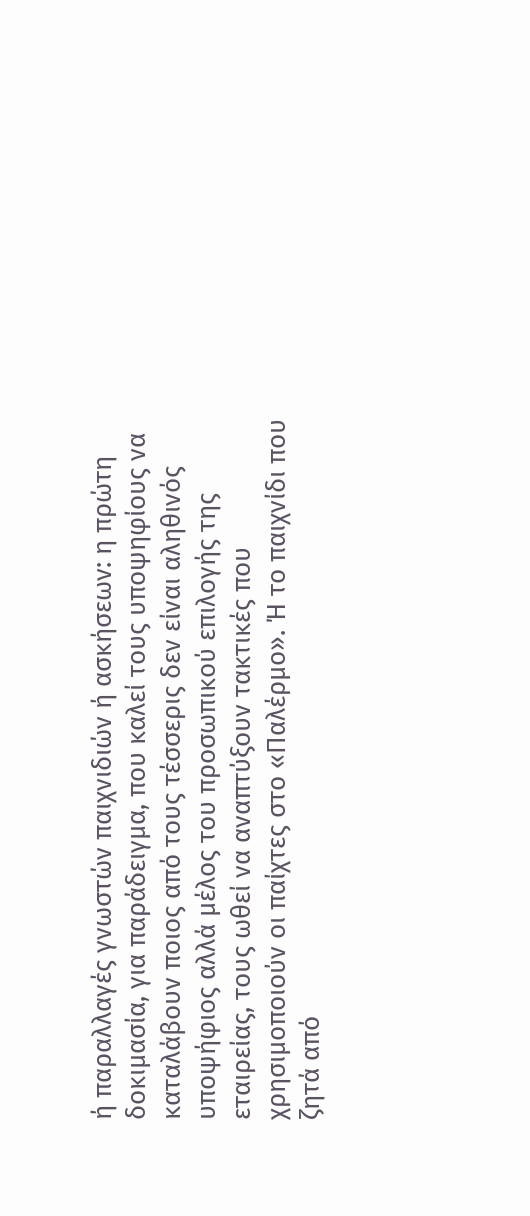ή παραλλαγές γνωστών παιχνιδιών ή ασκήσεων: η πρώτη δοκιμασία, για παράδειγμα, που καλεί τους υποψηφίους να καταλάβουν ποιος από τους τέσσερις δεν είναι αληθινός υποψήφιος αλλά μέλος του προσωπικού επιλογής της εταιρείας, τους ωθεί να αναπτύξουν τακτικές που χρησιμοποιούν οι παίχτες στο «Παλέρμο». Ή το παιχνίδι που ζητά από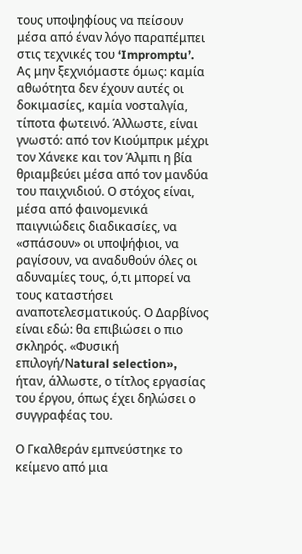τους υποψηφίους να πείσουν μέσα από έναν λόγο παραπέμπει στις τεχνικές του ‘Impromptu’. Ας μην ξεχνιόμαστε όμως: καμία αθωότητα δεν έχουν αυτές οι δοκιμασίες, καμία νοσταλγία, τίποτα φωτεινό. Άλλωστε, είναι γνωστό: από τον Κιούμπρικ μέχρι τον Χάνεκε και τον Άλμπι η βία θριαμβεύει μέσα από τον μανδύα του παιχνιδιού. Ο στόχος είναι, μέσα από φαινομενικά παιγνιώδεις διαδικασίες, να «σπάσουν» οι υποψήφιοι, να ραγίσουν, να αναδυθούν όλες οι αδυναμίες τους, ό,τι μπορεί να τους καταστήσει αναποτελεσματικούς. Ο Δαρβίνος είναι εδώ: θα επιβιώσει ο πιο σκληρός. «Φυσική επιλογή/Νatural selection», ήταν, άλλωστε, ο τίτλος εργασίας του έργου, όπως έχει δηλώσει ο συγγραφέας του.

Ο Γκαλθεράν εμπνεύστηκε το κείμενο από μια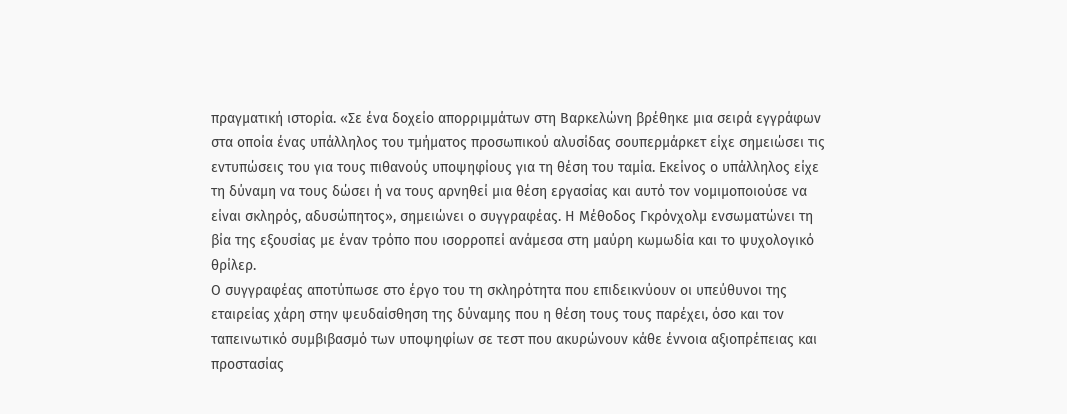πραγματική ιστορία. «Σε ένα δοχείο απορριμμάτων στη Βαρκελώνη βρέθηκε μια σειρά εγγράφων στα οποία ένας υπάλληλος του τμήματος προσωπικού αλυσίδας σουπερμάρκετ είχε σημειώσει τις εντυπώσεις του για τους πιθανούς υποψηφίους για τη θέση του ταμία. Εκείνος ο υπάλληλος είχε τη δύναμη να τους δώσει ή να τους αρνηθεί μια θέση εργασίας και αυτό τον νομιμοποιούσε να είναι σκληρός, αδυσώπητος», σημειώνει ο συγγραφέας. Η Μέθοδος Γκρόνχολμ ενσωματώνει τη βία της εξουσίας με έναν τρόπο που ισορροπεί ανάμεσα στη μαύρη κωμωδία και το ψυχολογικό θρίλερ.
Ο συγγραφέας αποτύπωσε στο έργο του τη σκληρότητα που επιδεικνύουν οι υπεύθυνοι της εταιρείας χάρη στην ψευδαίσθηση της δύναμης που η θέση τους τους παρέχει, όσο και τον ταπεινωτικό συμβιβασμό των υποψηφίων σε τεστ που ακυρώνουν κάθε έννοια αξιοπρέπειας και προστασίας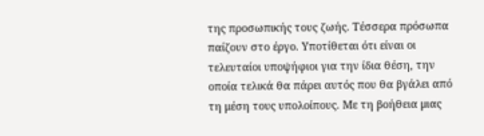της προσωπικής τους ζωής. Τέσσερα πρόσωπα παίζουν στο έργο. Υποτίθεται ότι είναι οι τελευταίοι υποψήφιοι για την ίδια θέση, την οποία τελικά θα πάρει αυτός που θα βγάλει από τη μέση τους υπολοίπους. Με τη βοήθεια μιας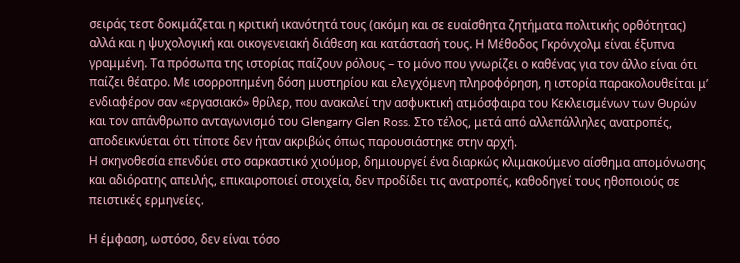σειράς τεστ δοκιμάζεται η κριτική ικανότητά τους (ακόμη και σε ευαίσθητα ζητήματα πολιτικής ορθότητας) αλλά και η ψυχολογική και οικογενειακή διάθεση και κατάστασή τους. Η Μέθοδος Γκρόνχολμ είναι έξυπνα γραμμένη. Τα πρόσωπα της ιστορίας παίζουν ρόλους – το μόνο που γνωρίζει ο καθένας για τον άλλο είναι ότι παίζει θέατρο. Με ισορροπημένη δόση μυστηρίου και ελεγχόμενη πληροφόρηση, η ιστορία παρακολουθείται μ’ ενδιαφέρον σαν «εργασιακό» θρίλερ, που ανακαλεί την ασφυκτική ατμόσφαιρα του Κεκλεισμένων των Θυρών και τον απάνθρωπο ανταγωνισμό του Glengarry Glen Ross. Στο τέλος, μετά από αλλεπάλληλες ανατροπές, αποδεικνύεται ότι τίποτε δεν ήταν ακριβώς όπως παρουσιάστηκε στην αρχή.
Η σκηνοθεσία επενδύει στο σαρκαστικό χιούμορ, δημιουργεί ένα διαρκώς κλιμακούμενο αίσθημα απομόνωσης και αδιόρατης απειλής, επικαιροποιεί στοιχεία, δεν προδίδει τις ανατροπές, καθοδηγεί τους ηθοποιούς σε πειστικές ερμηνείες.

Η έμφαση, ωστόσο, δεν είναι τόσο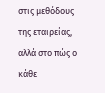στις μεθόδους της εταιρείας, αλλά στο πώς ο κάθε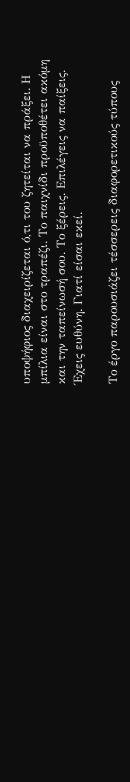υποψήφιος διαχειρίζεται ό,τι του ζητείται να πράξει. Η μπίλια είναι στο τραπέζι. Το παιχνίδι προϋποθέτει ακόμη και την ταπείνωσή σου. Το ξέρεις. Επιλέγεις να παίξεις. Έχεις ευθύνη. Γιατί είσαι εκεί.

Το έργο παρουσιάζει τέσσερεις διαφορετικούς τύπους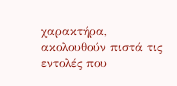χαρακτήρα, ακολουθούν πιστά τις εντολές που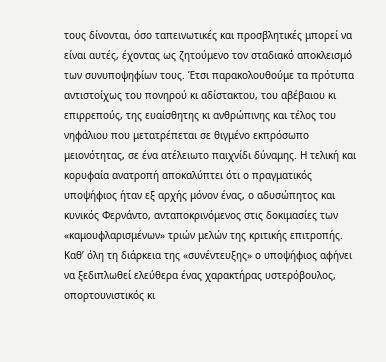τους δίνονται, όσο ταπεινωτικές και προσβλητικές μπορεί να είναι αυτές, έχοντας ως ζητούμενο τον σταδιακό αποκλεισμό των συνυποψηφίων τους. Έτσι παρακολουθούμε τα πρότυπα αντιστοίχως του πονηρού κι αδίστακτου, του αβέβαιου κι επιρρεπούς, της ευαίσθητης κι ανθρώπινης και τέλος του νηφάλιου που μετατρέπεται σε θιγμένο εκπρόσωπο μειονότητας, σε ένα ατέλειωτο παιχνίδι δύναμης. Η τελική και κορυφαία ανατροπή αποκαλύπτει ότι ο πραγματικός υποψήφιος ήταν εξ αρχής μόνον ένας, ο αδυσώπητος και κυνικός Φερνάντο, ανταποκρινόμενος στις δοκιμασίες των «καμουφλαρισμένων» τριών μελών της κριτικής επιτροπής. Καθ’ όλη τη διάρκεια της «συνέντευξης» ο υποψήφιος αφήνει να ξεδιπλωθεί ελεύθερα ένας χαρακτήρας υστερόβουλος, οπορτουνιστικός κι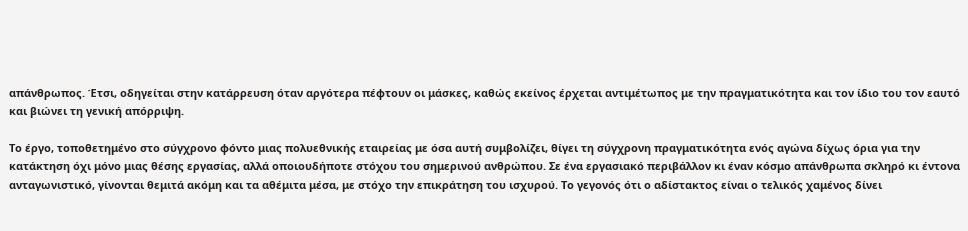απάνθρωπος. Έτσι, οδηγείται στην κατάρρευση όταν αργότερα πέφτουν οι μάσκες, καθώς εκείνος έρχεται αντιμέτωπος με την πραγματικότητα και τον ίδιο του τον εαυτό και βιώνει τη γενική απόρριψη.

Το έργο, τοποθετημένο στο σύγχρονο φόντο μιας πολυεθνικής εταιρείας με όσα αυτή συμβολίζει, θίγει τη σύγχρονη πραγματικότητα ενός αγώνα δίχως όρια για την κατάκτηση όχι μόνο μιας θέσης εργασίας, αλλά οποιουδήποτε στόχου του σημερινού ανθρώπου. Σε ένα εργασιακό περιβάλλον κι έναν κόσμο απάνθρωπα σκληρό κι έντονα ανταγωνιστικό, γίνονται θεμιτά ακόμη και τα αθέμιτα μέσα, με στόχο την επικράτηση του ισχυρού. Το γεγονός ότι ο αδίστακτος είναι ο τελικός χαμένος δίνει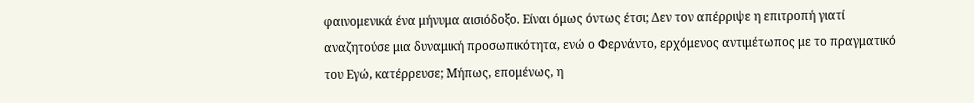φαινομενικά ένα μήνυμα αισιόδοξο. Είναι όμως όντως έτσι; Δεν τον απέρριψε η επιτροπή γιατί αναζητούσε μια δυναμική προσωπικότητα, ενώ ο Φερνάντο, ερχόμενος αντιμέτωπος με το πραγματικό του Εγώ, κατέρρευσε; Μήπως, επομένως, η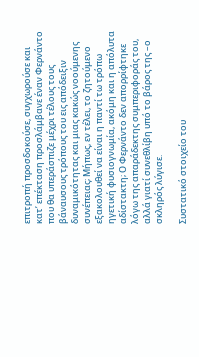επιτροπή προσδοκούσε, συγχωρούσε και κατ’ επέκταση προσλάμβανε έναν Φερνάντο που θα υπεράσπιζε μέχρι τέλους τους βάναυσους τρόπους του εις απόδειξιν δυναμικότητας και μιας κακώς νοούμενης συνέπειας; Μήπως, εν τέλει, το ζητούμενο εξακολουθεί να είναι η παντί τω τρόπω ηγετική φυσιογνωμία, ακόμη και η απόλυτα αδίστακτη; Ο Φερνάντο δεν απορρίφτηκε λόγω της απαράδεκτης συμπεριφοράς του, αλλά γιατί συνεθλίβη υπό το βάρος της –ο σκληρός λύγισε.

Συστατικό στοιχείο του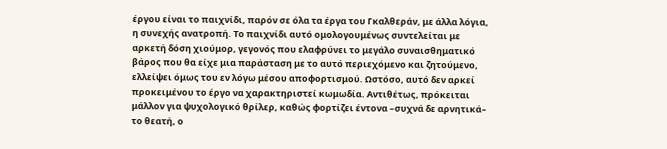έργου είναι το παιχνίδι, παρόν σε όλα τα έργα του Γκαλθεράν, με άλλα λόγια, η συνεχής ανατροπή. Το παιχνίδι αυτό ομολογουμένως συντελείται με αρκετή δόση χιούμορ, γεγονός που ελαφρύνει το μεγάλο συναισθηματικό βάρος που θα είχε μια παράσταση με το αυτό περιεχόμενο και ζητούμενο, ελλείψει όμως του εν λόγω μέσου αποφορτισμού. Ωστόσο, αυτό δεν αρκεί προκειμένου το έργο να χαρακτηριστεί κωμωδία. Αντιθέτως, πρόκειται μάλλον για ψυχολογικό θρίλερ, καθώς φορτίζει έντονα –συχνά δε αρνητικά– το θεατή, ο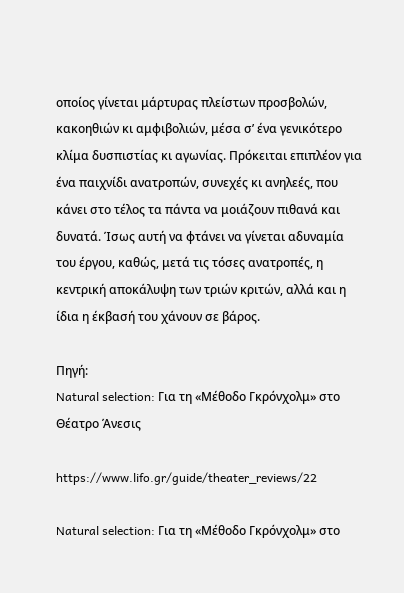οποίος γίνεται μάρτυρας πλείστων προσβολών, κακοηθιών κι αμφιβολιών, μέσα σ’ ένα γενικότερο κλίμα δυσπιστίας κι αγωνίας. Πρόκειται επιπλέον για ένα παιχνίδι ανατροπών, συνεχές κι ανηλεές, που κάνει στο τέλος τα πάντα να μοιάζουν πιθανά και δυνατά. Ίσως αυτή να φτάνει να γίνεται αδυναμία του έργου, καθώς, μετά τις τόσες ανατροπές, η κεντρική αποκάλυψη των τριών κριτών, αλλά και η ίδια η έκβασή του χάνουν σε βάρος.

Πηγή:
Natural selection: Για τη «Μέθοδο Γκρόνχολμ» στο Θέατρο Άνεσις

https://www.lifo.gr/guide/theater_reviews/22

Natural selection: Για τη «Μέθοδο Γκρόνχολμ» στο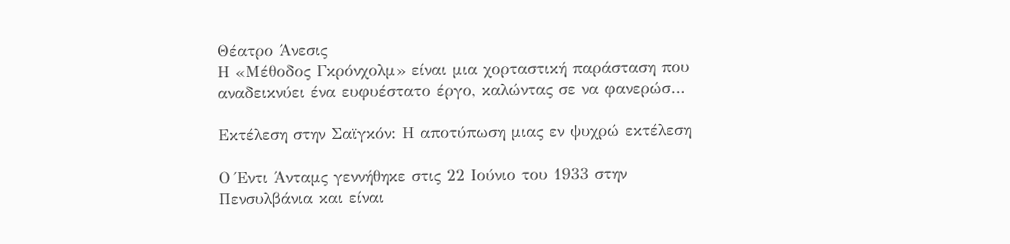Θέατρο Άνεσις
Η «Μέθοδος Γκρόνχολμ» είναι μια χορταστική παράσταση που αναδεικνύει ένα ευφυέστατο έργο, καλώντας σε να φανερώσ…

Εκτέλεση στην Σαϊγκόν: Η αποτύπωση μιας εν ψυχρώ εκτέλεση

Ο Έντι Άνταμς γεννήθηκε στις 22 Ιούνιο του 1933 στην Πενσυλβάνια και είναι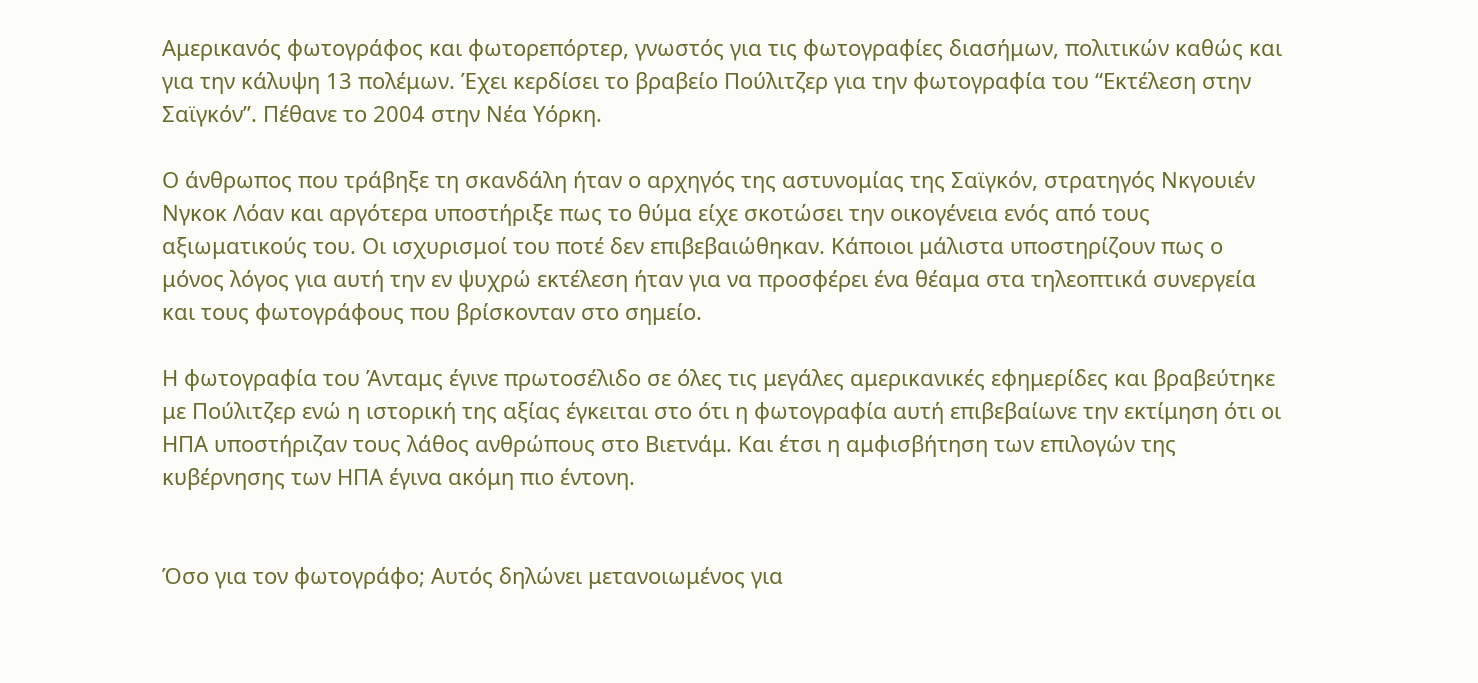Αμερικανός φωτογράφος και φωτορεπόρτερ, γνωστός για τις φωτογραφίες διασήμων, πολιτικών καθώς και για την κάλυψη 13 πολέμων. Έχει κερδίσει το βραβείο Πούλιτζερ για την φωτογραφία του “Εκτέλεση στην Σαϊγκόν”. Πέθανε το 2004 στην Νέα Υόρκη.

Ο άνθρωπος που τράβηξε τη σκανδάλη ήταν ο αρχηγός της αστυνομίας της Σαϊγκόν, στρατηγός Νκγουιέν Νγκοκ Λόαν και αργότερα υποστήριξε πως το θύμα είχε σκοτώσει την οικογένεια ενός από τους αξιωματικούς του. Οι ισχυρισμοί του ποτέ δεν επιβεβαιώθηκαν. Κάποιοι μάλιστα υποστηρίζουν πως ο μόνος λόγος για αυτή την εν ψυχρώ εκτέλεση ήταν για να προσφέρει ένα θέαμα στα τηλεοπτικά συνεργεία και τους φωτογράφους που βρίσκονταν στο σημείο.

Η φωτογραφία του Άνταμς έγινε πρωτοσέλιδο σε όλες τις μεγάλες αμερικανικές εφημερίδες και βραβεύτηκε με Πούλιτζερ ενώ η ιστορική της αξίας έγκειται στο ότι η φωτογραφία αυτή επιβεβαίωνε την εκτίμηση ότι οι ΗΠΑ υποστήριζαν τους λάθος ανθρώπους στο Βιετνάμ. Και έτσι η αμφισβήτηση των επιλογών της κυβέρνησης των ΗΠΑ έγινα ακόμη πιο έντονη.


Όσο για τον φωτογράφο; Αυτός δηλώνει μετανοιωμένος για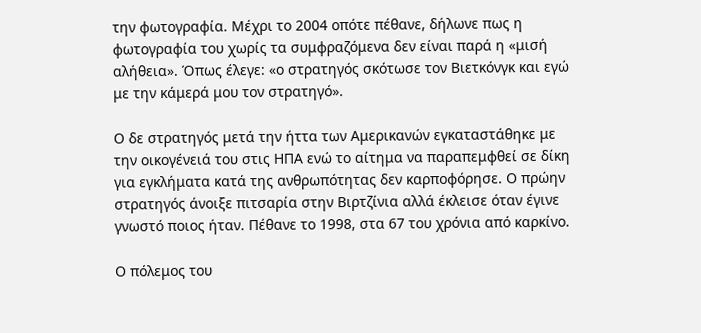την φωτογραφία. Μέχρι το 2004 οπότε πέθανε, δήλωνε πως η φωτογραφία του χωρίς τα συμφραζόμενα δεν είναι παρά η «μισή αλήθεια». Όπως έλεγε: «ο στρατηγός σκότωσε τον Βιετκόνγκ και εγώ με την κάμερά μου τον στρατηγό».

Ο δε στρατηγός μετά την ήττα των Αμερικανών εγκαταστάθηκε με την οικογένειά του στις ΗΠΑ ενώ το αίτημα να παραπεμφθεί σε δίκη για εγκλήματα κατά της ανθρωπότητας δεν καρποφόρησε. Ο πρώην στρατηγός άνοιξε πιτσαρία στην Βιρτζίνια αλλά έκλεισε όταν έγινε γνωστό ποιος ήταν. Πέθανε το 1998, στα 67 του χρόνια από καρκίνο.

Ο πόλεμος του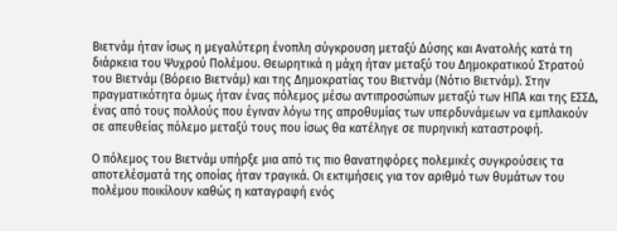Βιετνάμ ήταν ίσως η μεγαλύτερη ένοπλη σύγκρουση μεταξύ Δύσης και Ανατολής κατά τη διάρκεια του Ψυχρού Πολέμου. Θεωρητικά η μάχη ήταν μεταξύ του Δημοκρατικού Στρατού του Βιετνάμ (Βόρειο Βιετνάμ) και της Δημοκρατίας του Βιετνάμ (Νότιο Βιετνάμ). Στην πραγματικότητα όμως ήταν ένας πόλεμος μέσω αντιπροσώπων μεταξύ των ΗΠΑ και της ΕΣΣΔ, ένας από τους πολλούς που έγιναν λόγω της απροθυμίας των υπερδυνάμεων να εμπλακούν σε απευθείας πόλεμο μεταξύ τους που ίσως θα κατέληγε σε πυρηνική καταστροφή.

Ο πόλεμος του Βιετνάμ υπήρξε μια από τις πιο θανατηφόρες πολεμικές συγκρούσεις τα αποτελέσματά της οποίας ήταν τραγικά. Οι εκτιμήσεις για τον αριθμό των θυμάτων του πολέμου ποικίλουν καθώς η καταγραφή ενός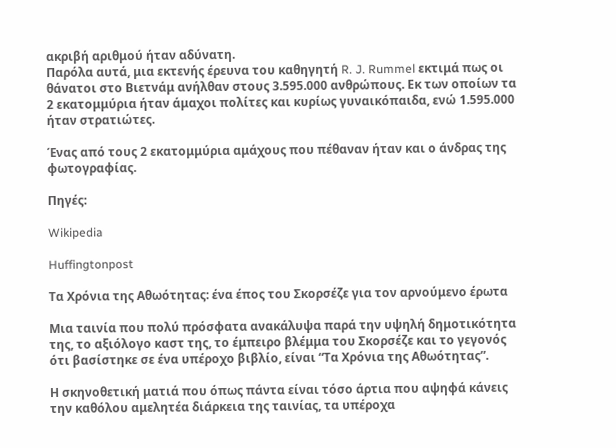ακριβή αριθμού ήταν αδύνατη.
Παρόλα αυτά, μια εκτενής έρευνα του καθηγητή R. J. Rummel εκτιμά πως οι θάνατοι στο Βιετνάμ ανήλθαν στους 3.595.000 ανθρώπους. Εκ των οποίων τα 2 εκατομμύρια ήταν άμαχοι πολίτες και κυρίως γυναικόπαιδα, ενώ 1.595.000 ήταν στρατιώτες.

Ένας από τους 2 εκατομμύρια αμάχους που πέθαναν ήταν και ο άνδρας της φωτογραφίας.

Πηγές:

Wikipedia

Huffingtonpost

Τα Χρόνια της Αθωότητας: ένα έπος του Σκορσέζε για τον αρνούμενο έρωτα

Μια ταινία που πολύ πρόσφατα ανακάλυψα παρά την υψηλή δημοτικότητα της, το αξιόλογο καστ της, το έμπειρο βλέμμα του Σκορσέζε και το γεγονός ότι βασίστηκε σε ένα υπέροχο βιβλίο, είναι “Τα Χρόνια της Αθωότητας”.

Η σκηνοθετική ματιά που όπως πάντα είναι τόσο άρτια που αψηφά κάνεις την καθόλου αμελητέα διάρκεια της ταινίας, τα υπέροχα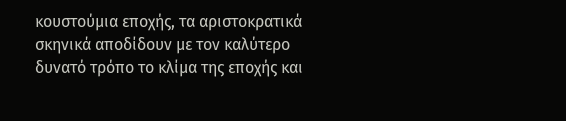κουστούμια εποχής, τα αριστοκρατικά σκηνικά αποδίδουν με τον καλύτερο δυνατό τρόπο το κλίμα της εποχής και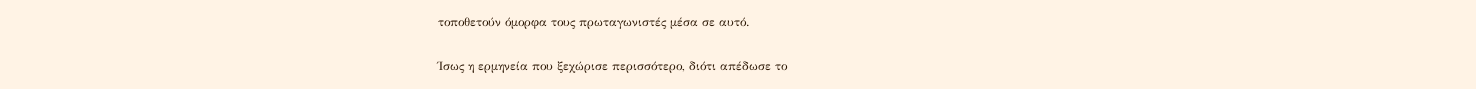τοποθετούν όμορφα τους πρωταγωνιστές μέσα σε αυτό.

Ίσως η ερμηνεία που ξεχώρισε περισσότερο, διότι απέδωσε το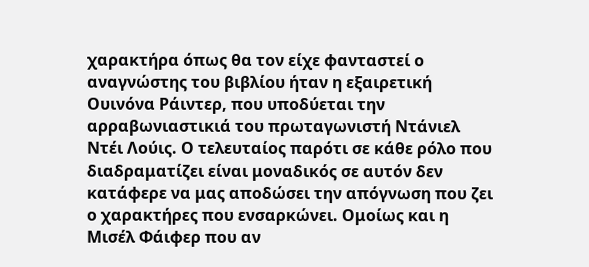χαρακτήρα όπως θα τον είχε φανταστεί ο αναγνώστης του βιβλίου ήταν η εξαιρετική Ουινόνα Ράιντερ, που υποδύεται την αρραβωνιαστικιά του πρωταγωνιστή Ντάνιελ Ντέι Λούις. Ο τελευταίος παρότι σε κάθε ρόλο που διαδραματίζει είναι μοναδικός σε αυτόν δεν κατάφερε να μας αποδώσει την απόγνωση που ζει ο χαρακτήρες που ενσαρκώνει. Ομοίως και η Μισέλ Φάιφερ που αν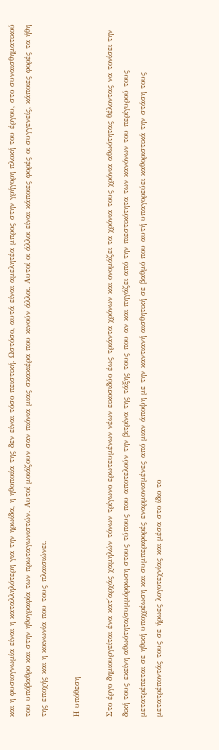και η φυσιογνωμία είναι η καταλληλότερη για την ηρωίδα, η ηθοποιία της δεν είναι τόσο πειστική. Ωστόσο, αυτά είναι αμελητέα μπρος στην γρήγορη πλοκή του έργου, στο συναισθηματικού του υπόβαθρο και στην ηθογραφία των πρωταγωνιστών. Αυτοί μοιάζουν σαν πιόνια μιας σκακιέρα που κινούν άλλοι. Αυτοί οι άλλοι είναι κάποιες φορές οι συγγενείς, κάποιες φορές τα ήθη της εποχής και η κοινωνία που τους πλαισιώνει.

Η υπόθεση

Στο έργο δημιουργείται ένα κατ΄αρχάς χαμηλών τόνων τρίγωνο ερωτευμένων νέων εικοσιδύο έως τριάντα χρόνων και ονομάζει τα χρόνια τους χρόνια αθωότητας θέλοντας να τονίσει την δική τους εκείνη αθωότητα/συμμόρφωση στους τύπους που αποτελούν την βιτρίνα της τάξης τους που αν και πηγάζει από την πιεστικότητα των κανόνων του περίγυρού τους μετατρέπεται σε ηθική υποχρέωση και συμπεριφορές εναρμονισμένες από μιαν άποψη με την καντιανή αισθητική σε βαθμό που αυτή υπαγορεύει καθοριστικά την στάση τους μετατρέποντάς τους σε ήρωες λογοτεχνίας και μέσα στο ίδιο το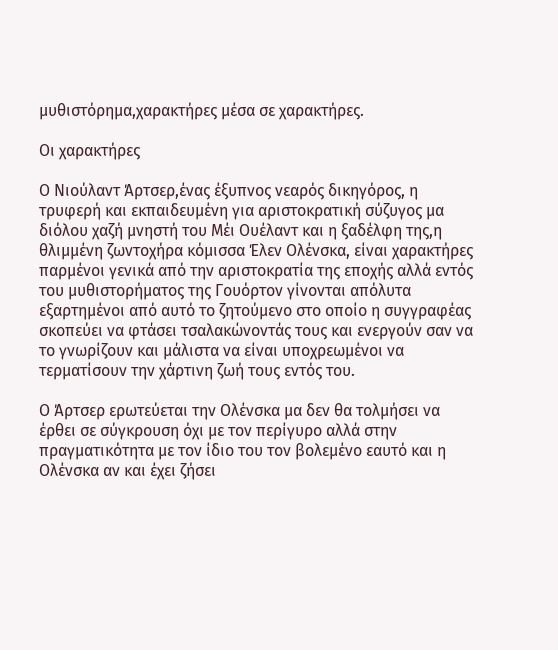μυθιστόρημα,χαρακτήρες μέσα σε χαρακτήρες.

Οι χαρακτήρες

Ο Νιούλαντ Άρτσερ,ένας έξυπνος νεαρός δικηγόρος, η τρυφερή και εκπαιδευμένη για αριστοκρατική σύζυγος μα διόλου χαζή μνηστή του Μέι Ουέλαντ και η ξαδέλφη της,η θλιμμένη ζωντοχήρα κόμισσα Έλεν Ολένσκα, είναι χαρακτήρες παρμένοι γενικά από την αριστοκρατία της εποχής αλλά εντός του μυθιστορήματος της Γουόρτον γίνονται απόλυτα εξαρτημένοι από αυτό το ζητούμενο στο οποίο η συγγραφέας σκοπεύει να φτάσει τσαλακώνοντάς τους και ενεργούν σαν να το γνωρίζουν και μάλιστα να είναι υποχρεωμένοι να τερματίσουν την χάρτινη ζωή τους εντός του.

Ο Άρτσερ ερωτεύεται την Ολένσκα μα δεν θα τολμήσει να έρθει σε σύγκρουση όχι με τον περίγυρο αλλά στην πραγματικότητα με τον ίδιο του τον βολεμένο εαυτό και η Ολένσκα αν και έχει ζήσει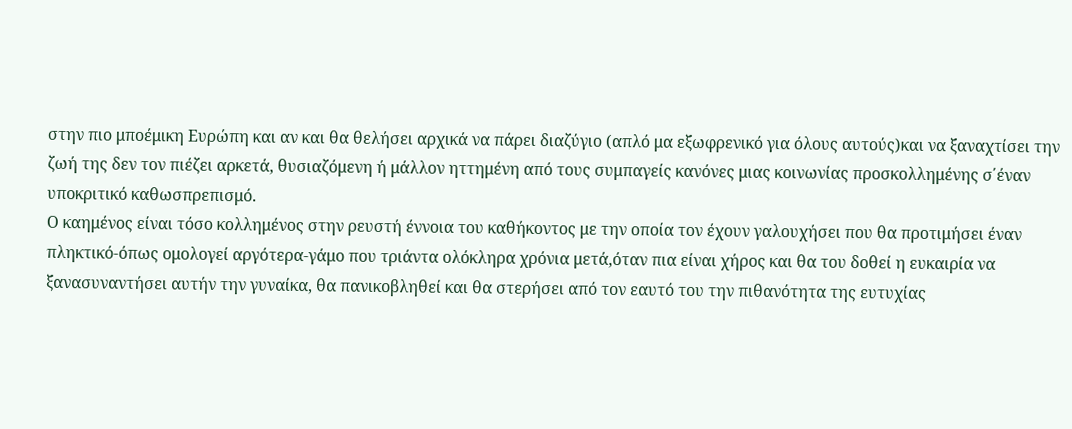στην πιο μποέμικη Ευρώπη και αν και θα θελήσει αρχικά να πάρει διαζύγιο (απλό μα εξωφρενικό για όλους αυτούς)και να ξαναχτίσει την ζωή της δεν τον πιέζει αρκετά, θυσιαζόμενη ή μάλλον ηττημένη από τους συμπαγείς κανόνες μιας κοινωνίας προσκολλημένης σ΄έναν υποκριτικό καθωσπρεπισμό.
Ο καημένος είναι τόσο κολλημένος στην ρευστή έννοια του καθήκοντος με την οποία τον έχουν γαλουχήσει που θα προτιμήσει έναν πληκτικό-όπως ομολογεί αργότερα-γάμο που τριάντα ολόκληρα χρόνια μετά,όταν πια είναι χήρος και θα του δοθεί η ευκαιρία να ξανασυναντήσει αυτήν την γυναίκα, θα πανικοβληθεί και θα στερήσει από τον εαυτό του την πιθανότητα της ευτυχίας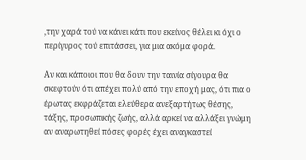,την χαρά τού να κάνει κάτι που εκείνος θέλει κι όχι ο περίγυρος τού επιτάσσει, για μια ακόμα φορά.

Αν και κάποιοι που θα δουν την ταινία σίγουρα θα σκεφτούν ότι απέχει πολύ από την εποχή μας, ότι πια ο έρωτας εκφράζεται ελεύθερα ανεξαρτήτως θέσης, τάξης, προσωπικής ζωής, αλλά αρκεί να αλλάξει γνώμη αν αναρωτηθεί πόσες φορές έχει αναγκαστεί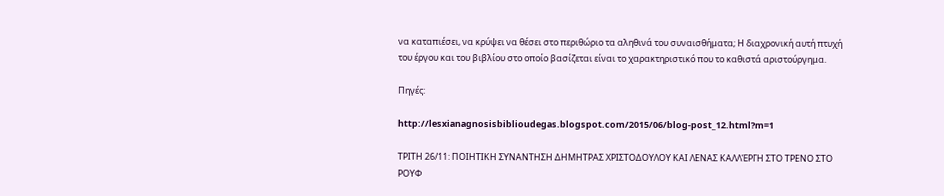να καταπιέσει, να κρύψει να θέσει στο περιθώριο τα αληθινά του συναισθήματα; Η διαχρονική αυτή πτυχή του έργου και του βιβλίου στο οποίο βασίζεται είναι το χαρακτηριστικό που το καθιστά αριστούργημα.

Πηγές:

http://lesxianagnosisbiblioudegas.blogspot.com/2015/06/blog-post_12.html?m=1

ΤΡΙΤΗ 26/11: ΠΟΙΗΤΙΚΗ ΣΥΝΑΝΤΗΣΗ ΔΗΜΗΤΡΑΣ ΧΡΙΣΤΟΔΟΥΛΟΥ ΚΑΙ ΛΕΝΑΣ ΚΑΛΛΈΡΓΗ ΣΤΟ ΤΡΕΝΟ ΣΤΟ ΡΟΥΦ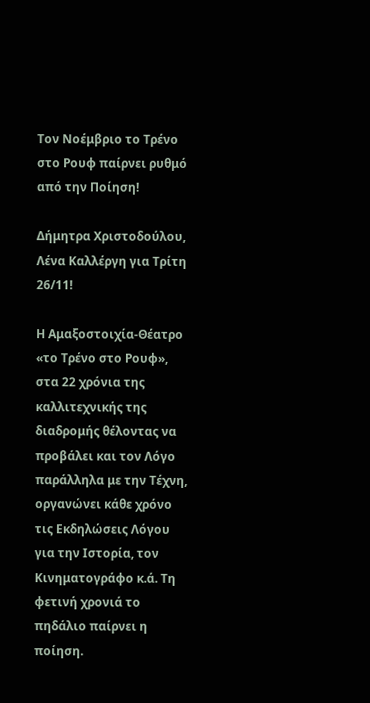Τον Νοέμβριο το Τρένο στο Ρουφ παίρνει ρυθμό από την Ποίηση!

Δήμητρα Χριστοδούλου, Λένα Καλλέργη για Τρίτη 26/11!

Η Αμαξοστοιχία-Θέατρο «το Τρένο στο Ρουφ», στα 22 χρόνια της καλλιτεχνικής της διαδρομής θέλοντας να προβάλει και τον Λόγο παράλληλα με την Τέχνη, οργανώνει κάθε χρόνο τις Εκδηλώσεις Λόγου για την Ιστορία, τον Κινηματογράφο κ.ά. Τη φετινή χρονιά το πηδάλιο παίρνει η ποίηση.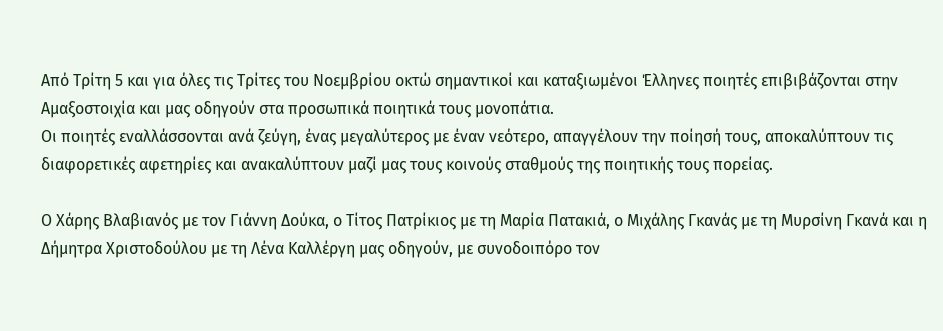Από Τρίτη 5 και για όλες τις Τρίτες του Νοεμβρίου οκτώ σημαντικοί και καταξιωμένοι Έλληνες ποιητές επιβιβάζονται στην Αμαξοστοιχία και μας οδηγούν στα προσωπικά ποιητικά τους μονοπάτια.
Οι ποιητές εναλλάσσονται ανά ζεύγη, ένας μεγαλύτερος με έναν νεότερο, απαγγέλουν την ποίησή τους, αποκαλύπτουν τις διαφορετικές αφετηρίες και ανακαλύπτουν μαζί μας τους κοινούς σταθμούς της ποιητικής τους πορείας.

Ο Χάρης Βλαβιανός με τον Γιάννη Δούκα, ο Τίτος Πατρίκιος με τη Μαρία Πατακιά, ο Μιχάλης Γκανάς με τη Μυρσίνη Γκανά και η Δήμητρα Χριστοδούλου με τη Λένα Καλλέργη μας οδηγούν, με συνοδοιπόρο τον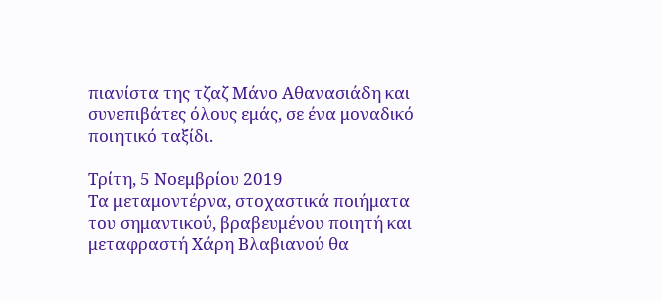πιανίστα της τζαζ Μάνο Αθανασιάδη και συνεπιβάτες όλους εμάς, σε ένα μοναδικό ποιητικό ταξίδι.

Τρίτη, 5 Νοεμβρίου 2019
Τα μεταμοντέρνα, στοχαστικά ποιήματα του σημαντικού, βραβευμένου ποιητή και μεταφραστή Χάρη Βλαβιανού θα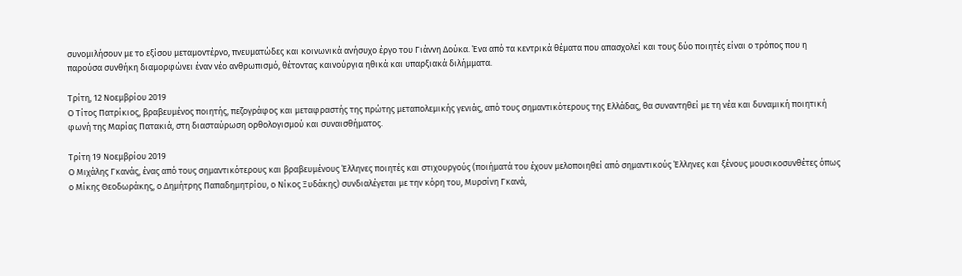συνομιλήσουν με το εξίσου μεταμοντέρνο, πνευματώδες και κοινωνικά ανήσυχο έργο του Γιάννη Δούκα. Ένα από τα κεντρικά θέματα που απασχολεί και τους δύο ποιητές είναι ο τρόπος που η παρούσα συνθήκη διαμορφώνει έναν νέο ανθρωπισμό, θέτοντας καινούργια ηθικά και υπαρξιακά διλήμματα.

Τρίτη, 12 Νοεμβρίου 2019
Ο Τίτος Πατρίκιος, βραβευμένος ποιητής, πεζογράφος και μεταφραστής της πρώτης μεταπολεμικής γενιάς, από τους σημαντικότερους της Ελλάδας, θα συναντηθεί με τη νέα και δυναμική ποιητική φωνή της Μαρίας Πατακιά, στη διασταύρωση ορθολογισμού και συναισθήματος.

Τρίτη 19 Νοεμβρίου 2019
Ο Μιχάλης Γκανάς, ένας από τους σημαντικότερους και βραβευμένους Έλληνες ποιητές και στιχουργούς (ποιήματά του έχουν μελοποιηθεί από σημαντικούς Έλληνες και ξένους μουσικοσυνθέτες όπως ο Μίκης Θεοδωράκης, ο Δημήτρης Παπαδημητρίου, ο Νίκος Ξυδάκης) συνδιαλέγεται με την κόρη του, Μυρσίνη Γκανά,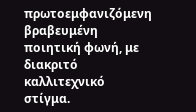πρωτοεμφανιζόμενη βραβευμένη ποιητική φωνή, με διακριτό καλλιτεχνικό στίγμα.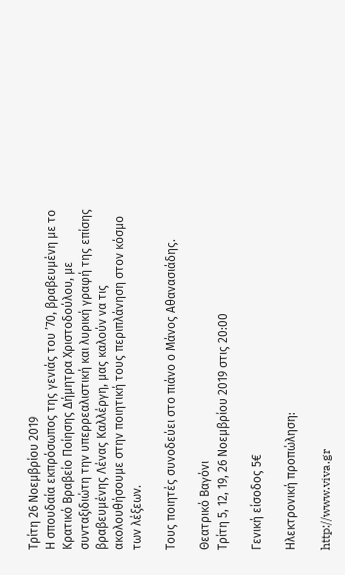Τρίτη 26 Νοεμβρίου 2019
Η σπουδαία εκπρόσωπος της γενιάς του ’70, βραβευμένη με το Κρατικό Βραβείο Ποίησης Δήμητρα Χριστοδούλου, με συνταξιδιώτη την υπερρεαλιστική και λυρική γραφή της επίσης βραβευμένης Λένας Καλλέργη, μας καλούν να τις ακολουθήσουμε στην ποιητική τους περιπλάνηση στον κόσμο των λέξεων.

Τους ποιητές συνοδεύει στο πιάνο ο Μάνος Αθανασιάδης.

Θεατρικό Βαγόνι
Τρίτη 5, 12, 19, 26 Νοεμβρίου 2019 στις 20:00

Γενική είσοδος 5€

Ηλεκτρονική προπώληση:

http://www.viva.gr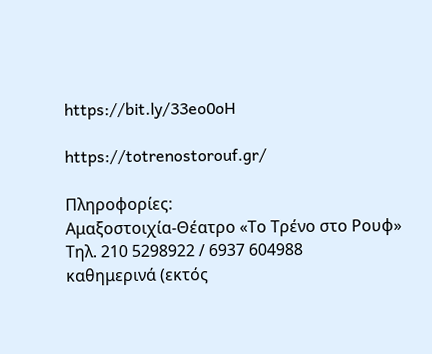https://bit.ly/33eo0oH

https://totrenostorouf.gr/

Πληροφορίες:
Αμαξοστοιχία-Θέατρο «Το Τρένο στο Ρουφ»
Τηλ. 210 5298922 / 6937 604988
καθημερινά (εκτός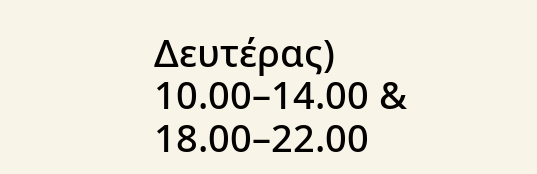Δευτέρας) 10.00–14.00 & 18.00–22.00